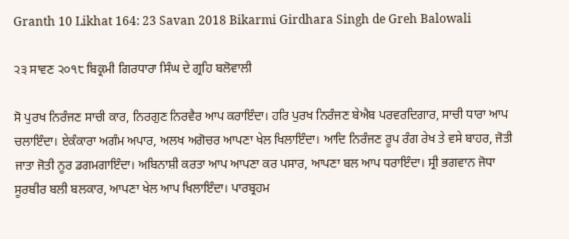Granth 10 Likhat 164: 23 Savan 2018 Bikarmi Girdhara Singh de Greh Balowali

੨੩ ਸਾਵਣ ੨੦੧੮ ਬਿਕ੍ਰਮੀ ਗਿਰਧਾਰਾ ਸਿੰਘ ਦੇ ਗ੍ਰਹਿ ਬਲੋਵਾਲੀ

ਸੋ ਪੁਰਖ ਨਿਰੰਜਣ ਸਾਚੀ ਕਾਰ, ਨਿਰਗੁਣ ਨਿਰਵੈਰ ਆਪ ਕਰਾਇੰਦਾ। ਹਰਿ ਪੁਰਖ ਨਿਰੰਜਣ ਬੇਐਬ ਪਰਵਰਦਿਗਾਰ, ਸਾਚੀ ਧਾਰਾ ਆਪ ਚਲਾਇੰਦਾ। ਏਕੰਕਾਰਾ ਅਗੰਮ ਅਪਾਰ, ਅਲਖ ਅਗੋਚਰ ਆਪਣਾ ਖੇਲ ਖਿਲਾਇੰਦਾ। ਆਦਿ ਨਿਰੰਜਣ ਰੂਪ ਰੰਗ ਰੇਖ ਤੇ ਵਸੇ ਬਾਹਰ, ਜੋਤੀ ਜਾਤਾ ਜੋਤੀ ਨੂਰ ਡਗਮਗਾਇੰਦਾ। ਅਬਿਨਾਸ਼ੀ ਕਰਤਾ ਆਪ ਆਪਣਾ ਕਰ ਪਸਾਰ, ਆਪਣਾ ਬਲ ਆਪ ਧਰਾਇੰਦਾ। ਸ੍ਰੀ ਭਗਵਾਨ ਜੋਧਾ ਸੂਰਬੀਰ ਬਲੀ ਬਲਕਾਰ, ਆਪਣਾ ਖੇਲ ਆਪ ਖਿਲਾਇੰਦਾ। ਪਾਰਬ੍ਰਹਮ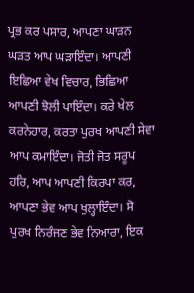ਪ੍ਰਭ ਕਰ ਪਸਾਰ, ਆਪਣਾ ਘਾੜਨ ਘੜਤ ਆਪ ਘੜਾਇੰਦਾ। ਆਪਣੀ ਇਛਿਆ ਵੇਖ ਵਿਚਾਰ, ਭਿਛਿਆ ਆਪਣੀ ਝੋਲੀ ਪਾਇੰਦਾ। ਕਰੇ ਖੇਲ ਕਰਨੇਹਾਰ, ਕਰਤਾ ਪੁਰਖ ਆਪਣੀ ਸੇਵਾ ਆਪ ਕਮਾਇੰਦਾ। ਜੋਤੀ ਜੋਤ ਸਰੂਪ ਹਰਿ, ਆਪ ਆਪਣੀ ਕਿਰਪਾ ਕਰ, ਆਪਣਾ ਭੇਵ ਆਪ ਖੁਲ੍ਹਾਇੰਦਾ। ਸੋ ਪੁਰਖ ਨਿਰੰਜਣ ਭੇਵ ਨਿਆਰਾ, ਇਕ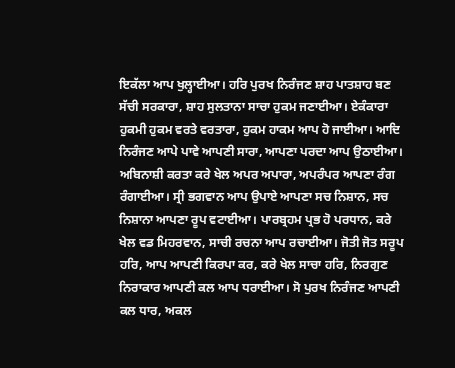ਇਕੱਲਾ ਆਪ ਖੁਲ੍ਹਾਈਆ। ਹਰਿ ਪੁਰਖ ਨਿਰੰਜਣ ਸ਼ਾਹ ਪਾਤਸ਼ਾਹ ਬਣ ਸੱਚੀ ਸਰਕਾਰਾ, ਸ਼ਾਹ ਸੁਲਤਾਨਾ ਸਾਚਾ ਹੁਕਮ ਜਣਾਈਆ। ਏਕੰਕਾਰਾ ਹੁਕਮੀ ਹੁਕਮ ਵਰਤੇ ਵਰਤਾਰਾ, ਹੁਕਮ ਹਾਕਮ ਆਪ ਹੋ ਜਾਈਆ। ਆਦਿ ਨਿਰੰਜਣ ਆਪੇ ਪਾਵੇ ਆਪਣੀ ਸਾਰਾ, ਆਪਣਾ ਪਰਦਾ ਆਪ ਉਠਾਈਆ। ਅਬਿਨਾਸ਼ੀ ਕਰਤਾ ਕਰੇ ਖੇਲ ਅਪਰ ਅਪਾਰਾ, ਅਪਰੰਪਰ ਆਪਣਾ ਰੰਗ ਰੰਗਾਈਆ। ਸ੍ਰੀ ਭਗਵਾਨ ਆਪ ਉਪਾਏ ਆਪਣਾ ਸਚ ਨਿਸ਼ਾਨ, ਸਚ ਨਿਸ਼ਾਨਾ ਆਪਣਾ ਰੂਪ ਵਟਾਈਆ। ਪਾਰਬ੍ਰਹਮ ਪ੍ਰਭ ਹੋ ਪਰਧਾਨ, ਕਰੇ ਖੇਲ ਵਡ ਮਿਹਰਵਾਨ, ਸਾਚੀ ਰਚਨਾ ਆਪ ਰਚਾਈਆ। ਜੋਤੀ ਜੋਤ ਸਰੂਪ ਹਰਿ, ਆਪ ਆਪਣੀ ਕਿਰਪਾ ਕਰ, ਕਰੇ ਖੇਲ ਸਾਚਾ ਹਰਿ, ਨਿਰਗੁਣ ਨਿਰਾਕਾਰ ਆਪਣੀ ਕਲ ਆਪ ਧਰਾਈਆ। ਸੋ ਪੁਰਖ ਨਿਰੰਜਣ ਆਪਣੀ ਕਲ ਧਾਰ, ਅਕਲ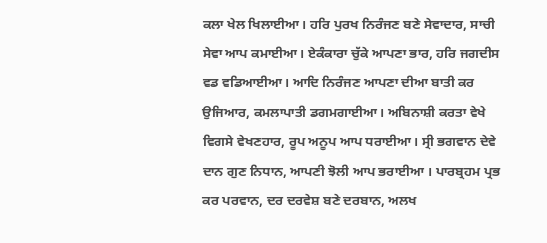ਕਲਾ ਖੇਲ ਖਿਲਾਈਆ। ਹਰਿ ਪੁਰਖ ਨਿਰੰਜਣ ਬਣੇ ਸੇਵਾਦਾਰ, ਸਾਚੀ ਸੇਵਾ ਆਪ ਕਮਾਈਆ। ਏਕੰਕਾਰਾ ਚੁੱਕੇ ਆਪਣਾ ਭਾਰ, ਹਰਿ ਜਗਦੀਸ ਵਡ ਵਡਿਆਈਆ। ਆਦਿ ਨਿਰੰਜਣ ਆਪਣਾ ਦੀਆ ਬਾਤੀ ਕਰ ਉਜਿਆਰ, ਕਮਲਾਪਾਤੀ ਡਗਮਗਾਈਆ। ਅਬਿਨਾਸ਼ੀ ਕਰਤਾ ਵੇਖੇ ਵਿਗਸੇ ਵੇਖਣਹਾਰ, ਰੂਪ ਅਨੂਪ ਆਪ ਧਰਾਈਆ। ਸ੍ਰੀ ਭਗਵਾਨ ਦੇਵੇ ਦਾਨ ਗੁਣ ਨਿਧਾਨ, ਆਪਣੀ ਝੋਲੀ ਆਪ ਭਰਾਈਆ । ਪਾਰਬ੍ਰਹਮ ਪ੍ਰਭ ਕਰ ਪਰਵਾਨ, ਦਰ ਦਰਵੇਸ਼ ਬਣੇ ਦਰਬਾਨ, ਅਲਖ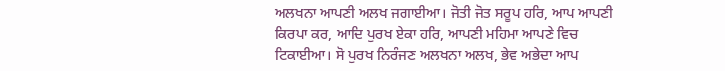ਅਲਖਨਾ ਆਪਣੀ ਅਲਖ ਜਗਾਈਆ। ਜੋਤੀ ਜੋਤ ਸਰੂਪ ਹਰਿ, ਆਪ ਆਪਣੀ ਕਿਰਪਾ ਕਰ, ਆਦਿ ਪੁਰਖ ਏਕਾ ਹਰਿ, ਆਪਣੀ ਮਹਿਮਾ ਆਪਣੇ ਵਿਚ ਟਿਕਾਈਆ। ਸੋ ਪੁਰਖ ਨਿਰੰਜਣ ਅਲਖਨਾ ਅਲਖ, ਭੇਵ ਅਭੇਦਾ ਆਪ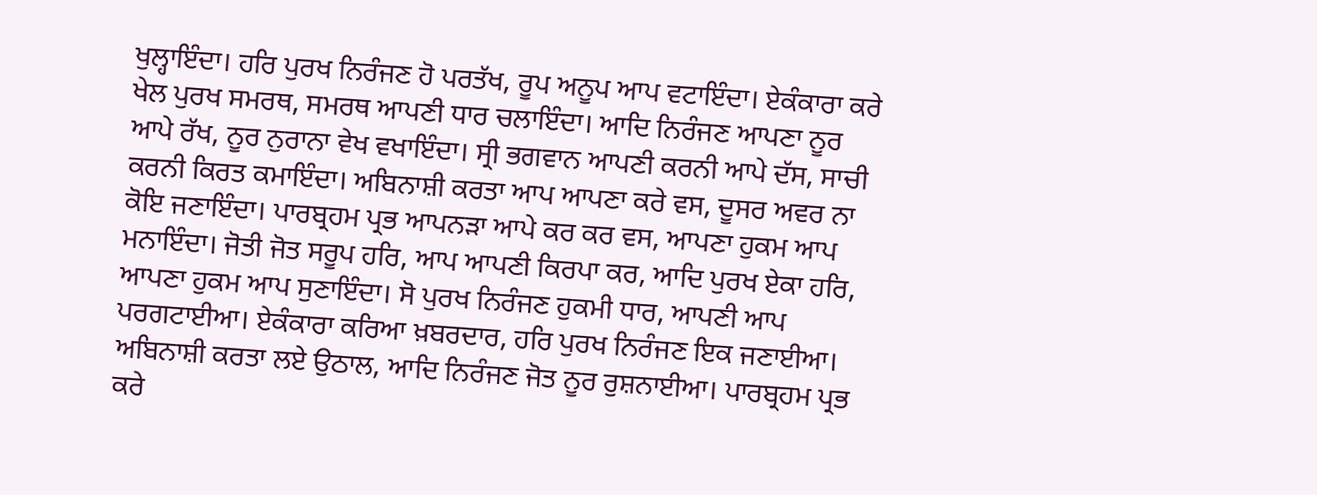ਖੁਲ੍ਹਾਇੰਦਾ। ਹਰਿ ਪੁਰਖ ਨਿਰੰਜਣ ਹੋ ਪਰਤੱਖ, ਰੂਪ ਅਨੂਪ ਆਪ ਵਟਾਇੰਦਾ। ਏਕੰਕਾਰਾ ਕਰੇ ਖੇਲ ਪੁਰਖ ਸਮਰਥ, ਸਮਰਥ ਆਪਣੀ ਧਾਰ ਚਲਾਇੰਦਾ। ਆਦਿ ਨਿਰੰਜਣ ਆਪਣਾ ਨੂਰ ਆਪੇ ਰੱਖ, ਨੂਰ ਨੁਰਾਨਾ ਵੇਖ ਵਖਾਇੰਦਾ। ਸ੍ਰੀ ਭਗਵਾਨ ਆਪਣੀ ਕਰਨੀ ਆਪੇ ਦੱਸ, ਸਾਚੀ ਕਰਨੀ ਕਿਰਤ ਕਮਾਇੰਦਾ। ਅਬਿਨਾਸ਼ੀ ਕਰਤਾ ਆਪ ਆਪਣਾ ਕਰੇ ਵਸ, ਦੂਸਰ ਅਵਰ ਨਾ ਕੋਇ ਜਣਾਇੰਦਾ। ਪਾਰਬ੍ਰਹਮ ਪ੍ਰਭ ਆਪਨੜਾ ਆਪੇ ਕਰ ਕਰ ਵਸ, ਆਪਣਾ ਹੁਕਮ ਆਪ ਮਨਾਇੰਦਾ। ਜੋਤੀ ਜੋਤ ਸਰੂਪ ਹਰਿ, ਆਪ ਆਪਣੀ ਕਿਰਪਾ ਕਰ, ਆਦਿ ਪੁਰਖ ਏਕਾ ਹਰਿ, ਆਪਣਾ ਹੁਕਮ ਆਪ ਸੁਣਾਇੰਦਾ। ਸੋ ਪੁਰਖ ਨਿਰੰਜਣ ਹੁਕਮੀ ਧਾਰ, ਆਪਣੀ ਆਪ ਪਰਗਟਾਈਆ। ਏਕੰਕਾਰਾ ਕਰਿਆ ਖ਼ਬਰਦਾਰ, ਹਰਿ ਪੁਰਖ ਨਿਰੰਜਣ ਇਕ ਜਣਾਈਆ। ਅਬਿਨਾਸ਼ੀ ਕਰਤਾ ਲਏ ਉਠਾਲ, ਆਦਿ ਨਿਰੰਜਣ ਜੋਤ ਨੂਰ ਰੁਸ਼ਨਾਈਆ। ਪਾਰਬ੍ਰਹਮ ਪ੍ਰਭ ਕਰੇ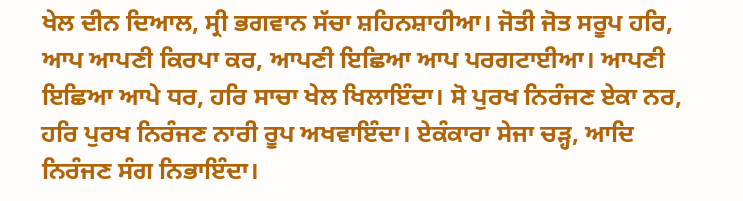ਖੇਲ ਦੀਨ ਦਿਆਲ, ਸ੍ਰੀ ਭਗਵਾਨ ਸੱਚਾ ਸ਼ਹਿਨਸ਼ਾਹੀਆ। ਜੋਤੀ ਜੋਤ ਸਰੂਪ ਹਰਿ, ਆਪ ਆਪਣੀ ਕਿਰਪਾ ਕਰ, ਆਪਣੀ ਇਛਿਆ ਆਪ ਪਰਗਟਾਈਆ। ਆਪਣੀ ਇਛਿਆ ਆਪੇ ਧਰ, ਹਰਿ ਸਾਚਾ ਖੇਲ ਖਿਲਾਇੰਦਾ। ਸੋ ਪੁਰਖ ਨਿਰੰਜਣ ਏਕਾ ਨਰ, ਹਰਿ ਪੁਰਖ ਨਿਰੰਜਣ ਨਾਰੀ ਰੂਪ ਅਖਵਾਇੰਦਾ। ਏਕੰਕਾਰਾ ਸੇਜਾ ਚੜ੍ਹ, ਆਦਿ ਨਿਰੰਜਣ ਸੰਗ ਨਿਭਾਇੰਦਾ।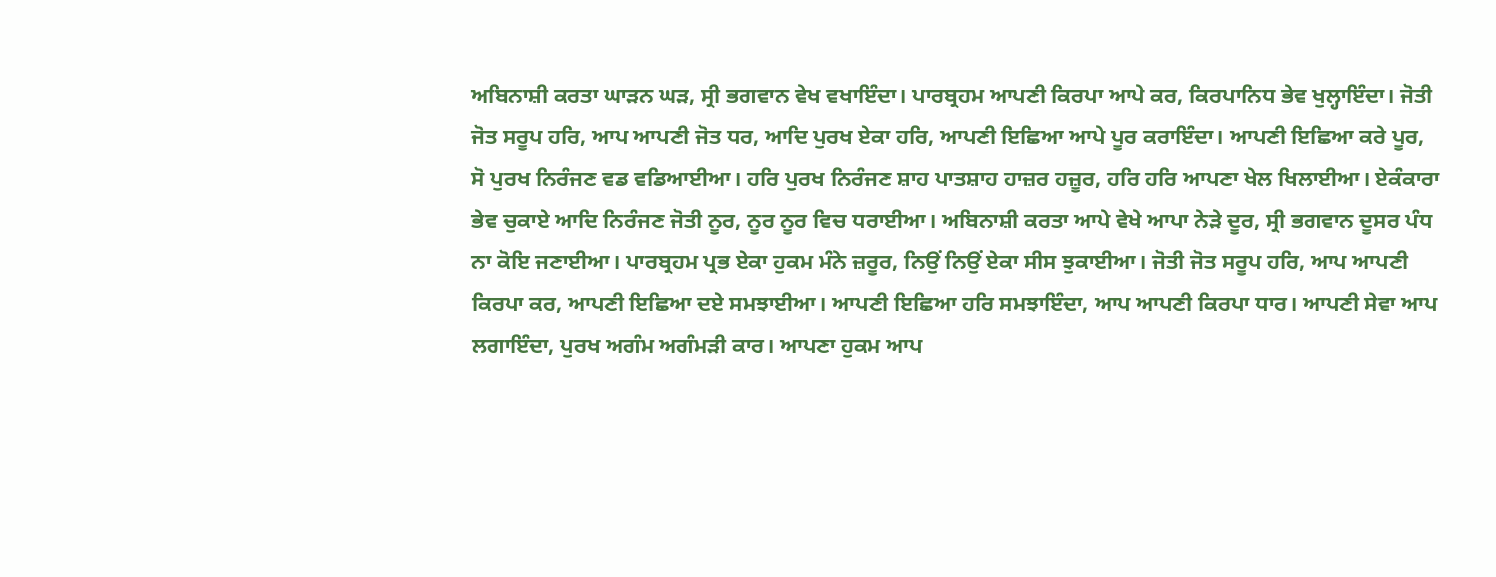ਅਬਿਨਾਸ਼ੀ ਕਰਤਾ ਘਾੜਨ ਘੜ, ਸ੍ਰੀ ਭਗਵਾਨ ਵੇਖ ਵਖਾਇੰਦਾ। ਪਾਰਬ੍ਰਹਮ ਆਪਣੀ ਕਿਰਪਾ ਆਪੇ ਕਰ, ਕਿਰਪਾਨਿਧ ਭੇਵ ਖੁਲ੍ਹਾਇੰਦਾ। ਜੋਤੀ ਜੋਤ ਸਰੂਪ ਹਰਿ, ਆਪ ਆਪਣੀ ਜੋਤ ਧਰ, ਆਦਿ ਪੁਰਖ ਏਕਾ ਹਰਿ, ਆਪਣੀ ਇਛਿਆ ਆਪੇ ਪੂਰ ਕਰਾਇੰਦਾ। ਆਪਣੀ ਇਛਿਆ ਕਰੇ ਪੂਰ, ਸੋ ਪੁਰਖ ਨਿਰੰਜਣ ਵਡ ਵਡਿਆਈਆ। ਹਰਿ ਪੁਰਖ ਨਿਰੰਜਣ ਸ਼ਾਹ ਪਾਤਸ਼ਾਹ ਹਾਜ਼ਰ ਹਜ਼ੂਰ, ਹਰਿ ਹਰਿ ਆਪਣਾ ਖੇਲ ਖਿਲਾਈਆ। ਏਕੰਕਾਰਾ ਭੇਵ ਚੁਕਾਏ ਆਦਿ ਨਿਰੰਜਣ ਜੋਤੀ ਨੂਰ, ਨੂਰ ਨੂਰ ਵਿਚ ਧਰਾਈਆ। ਅਬਿਨਾਸ਼ੀ ਕਰਤਾ ਆਪੇ ਵੇਖੇ ਆਪਾ ਨੇੜੇ ਦੂਰ, ਸ੍ਰੀ ਭਗਵਾਨ ਦੂਸਰ ਪੰਧ ਨਾ ਕੋਇ ਜਣਾਈਆ। ਪਾਰਬ੍ਰਹਮ ਪ੍ਰਭ ਏਕਾ ਹੁਕਮ ਮੰਨੇ ਜ਼ਰੂਰ, ਨਿਉਂ ਨਿਉਂ ਏਕਾ ਸੀਸ ਝੁਕਾਈਆ। ਜੋਤੀ ਜੋਤ ਸਰੂਪ ਹਰਿ, ਆਪ ਆਪਣੀ ਕਿਰਪਾ ਕਰ, ਆਪਣੀ ਇਛਿਆ ਦਏ ਸਮਝਾਈਆ। ਆਪਣੀ ਇਛਿਆ ਹਰਿ ਸਮਝਾਇੰਦਾ, ਆਪ ਆਪਣੀ ਕਿਰਪਾ ਧਾਰ। ਆਪਣੀ ਸੇਵਾ ਆਪ ਲਗਾਇੰਦਾ, ਪੁਰਖ ਅਗੰਮ ਅਗੰਮੜੀ ਕਾਰ। ਆਪਣਾ ਹੁਕਮ ਆਪ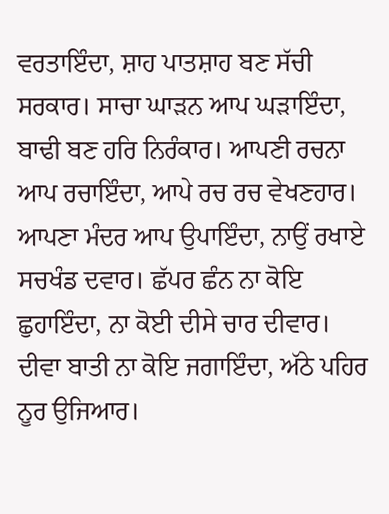ਵਰਤਾਇੰਦਾ, ਸ਼ਾਹ ਪਾਤਸ਼ਾਹ ਬਣ ਸੱਚੀ ਸਰਕਾਰ। ਸਾਚਾ ਘਾੜਨ ਆਪ ਘੜਾਇੰਦਾ, ਬਾਢੀ ਬਣ ਹਰਿ ਨਿਰੰਕਾਰ। ਆਪਣੀ ਰਚਨਾ ਆਪ ਰਚਾਇੰਦਾ, ਆਪੇ ਰਚ ਰਚ ਵੇਖਣਹਾਰ। ਆਪਣਾ ਮੰਦਰ ਆਪ ਉਪਾਇੰਦਾ, ਨਾਉਂ ਰਖਾਏ ਸਚਖੰਡ ਦਵਾਰ। ਛੱਪਰ ਛੰਨ ਨਾ ਕੋਇ ਛੁਹਾਇੰਦਾ, ਨਾ ਕੋਈ ਦੀਸੇ ਚਾਰ ਦੀਵਾਰ। ਦੀਵਾ ਬਾਤੀ ਨਾ ਕੋਇ ਜਗਾਇੰਦਾ, ਅੱਠੇ ਪਹਿਰ ਨੂਰ ਉਜਿਆਰ।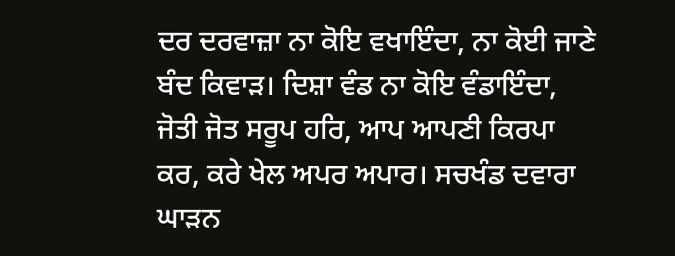ਦਰ ਦਰਵਾਜ਼ਾ ਨਾ ਕੋਇ ਵਖਾਇੰਦਾ, ਨਾ ਕੋਈ ਜਾਣੇ ਬੰਦ ਕਿਵਾੜ। ਦਿਸ਼ਾ ਵੰਡ ਨਾ ਕੋਇ ਵੰਡਾਇੰਦਾ, ਜੋਤੀ ਜੋਤ ਸਰੂਪ ਹਰਿ, ਆਪ ਆਪਣੀ ਕਿਰਪਾ ਕਰ, ਕਰੇ ਖੇਲ ਅਪਰ ਅਪਾਰ। ਸਚਖੰਡ ਦਵਾਰਾ ਘਾੜਨ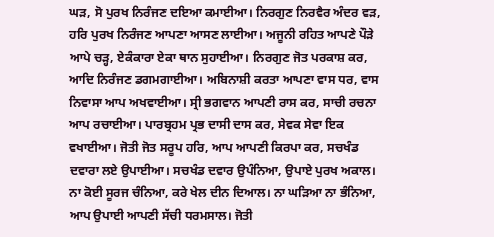ਘੜ, ਸੋ ਪੁਰਖ ਨਿਰੰਜਣ ਦਇਆ ਕਮਾਈਆ। ਨਿਰਗੁਣ ਨਿਰਵੈਰ ਅੰਦਰ ਵੜ, ਹਰਿ ਪੁਰਖ ਨਿਰੰਜਣ ਆਪਣਾ ਆਸਣ ਲਾਈਆ। ਅਜੂਨੀ ਰਹਿਤ ਆਪਣੇ ਪੌੜੇ ਆਪੇ ਚੜ੍ਹ, ਏਕੰਕਾਰਾ ਏਕਾ ਥਾਨ ਸੁਹਾਈਆ। ਨਿਰਗੁਣ ਜੋਤ ਪਰਕਾਸ਼ ਕਰ, ਆਦਿ ਨਿਰੰਜਣ ਡਗਮਗਾਈਆ। ਅਬਿਨਾਸ਼ੀ ਕਰਤਾ ਆਪਣਾ ਵਾਸ ਧਰ, ਵਾਸ ਨਿਵਾਸਾ ਆਪ ਅਖਵਾਈਆ। ਸ੍ਰੀ ਭਗਵਾਨ ਆਪਣੀ ਰਾਸ ਕਰ, ਸਾਚੀ ਰਚਨਾ ਆਪ ਰਚਾਈਆ। ਪਾਰਬ੍ਰਹਮ ਪ੍ਰਭ ਦਾਸੀ ਦਾਸ ਕਰ, ਸੇਵਕ ਸੇਵਾ ਇਕ ਵਖਾਈਆ। ਜੋਤੀ ਜੋਤ ਸਰੂਪ ਹਰਿ, ਆਪ ਆਪਣੀ ਕਿਰਪਾ ਕਰ, ਸਚਖੰਡ ਦਵਾਰਾ ਲਏ ਉਪਾਈਆ। ਸਚਖੰਡ ਦਵਾਰ ਉਪੰਨਿਆ, ਉਪਾਏ ਪੁਰਖ ਅਕਾਲ। ਨਾ ਕੋਈ ਸੂਰਜ ਚੰਨਿਆ, ਕਰੇ ਖੇਲ ਦੀਨ ਦਿਆਲ। ਨਾ ਘੜਿਆ ਨਾ ਭੰਨਿਆ, ਆਪ ਉਪਾਈ ਆਪਣੀ ਸੱਚੀ ਧਰਮਸਾਲ। ਜੋਤੀ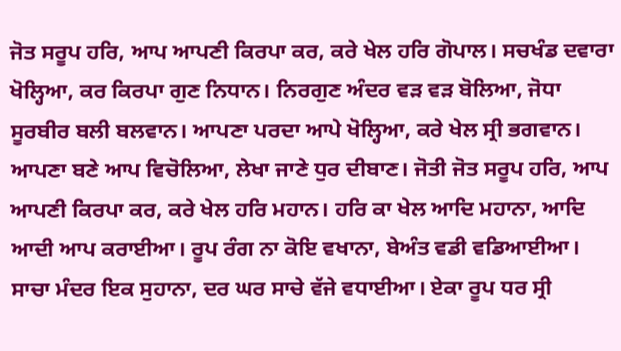ਜੋਤ ਸਰੂਪ ਹਰਿ, ਆਪ ਆਪਣੀ ਕਿਰਪਾ ਕਰ, ਕਰੇ ਖੇਲ ਹਰਿ ਗੋਪਾਲ। ਸਚਖੰਡ ਦਵਾਰਾ ਖੋਲ੍ਹਿਆ, ਕਰ ਕਿਰਪਾ ਗੁਣ ਨਿਧਾਨ। ਨਿਰਗੁਣ ਅੰਦਰ ਵੜ ਵੜ ਬੋਲਿਆ, ਜੋਧਾ ਸੂਰਬੀਰ ਬਲੀ ਬਲਵਾਨ। ਆਪਣਾ ਪਰਦਾ ਆਪੇ ਖੋਲ੍ਹਿਆ, ਕਰੇ ਖੇਲ ਸ੍ਰੀ ਭਗਵਾਨ। ਆਪਣਾ ਬਣੇ ਆਪ ਵਿਚੋਲਿਆ, ਲੇਖਾ ਜਾਣੇ ਧੁਰ ਦੀਬਾਣ। ਜੋਤੀ ਜੋਤ ਸਰੂਪ ਹਰਿ, ਆਪ ਆਪਣੀ ਕਿਰਪਾ ਕਰ, ਕਰੇ ਖੇਲ ਹਰਿ ਮਹਾਨ। ਹਰਿ ਕਾ ਖੇਲ ਆਦਿ ਮਹਾਨਾ, ਆਦਿ ਆਦੀ ਆਪ ਕਰਾਈਆ। ਰੂਪ ਰੰਗ ਨਾ ਕੋਇ ਵਖਾਨਾ, ਬੇਅੰਤ ਵਡੀ ਵਡਿਆਈਆ। ਸਾਚਾ ਮੰਦਰ ਇਕ ਸੁਹਾਨਾ, ਦਰ ਘਰ ਸਾਚੇ ਵੱਜੇ ਵਧਾਈਆ। ਏਕਾ ਰੂਪ ਧਰ ਸ੍ਰੀ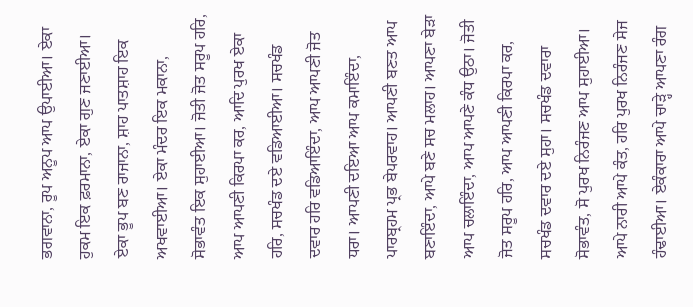ਭਗਵਾਨਾ, ਰੂਪ ਅਨੂਪ ਆਪ ਉਪਾਈਆ। ਏਕਾ ਹੁਕਮ ਇਕ ਫ਼ਰਮਾਨਾ, ਏਕਾ ਗੁਣ ਜਣਾਈਆ। ਏਕਾ ਭੂਪ ਬਣ ਰਾਜਾਨਾ, ਸ਼ਾਹ ਪਾਤਸ਼ਾਹ ਇਕ ਅਖਵਾਈਆ। ਏਕਾ ਮੰਦਰ ਇਕ ਮਕਾਨਾ, ਸੋਭਾਵੰਤ ਇਕ ਸੁਹਾਈਆ। ਜੋਤੀ ਜੋਤ ਸਰੂਪ ਹਰਿ, ਆਪ ਆਪਣੀ ਕਿਰਪਾ ਕਰ, ਆਦਿ ਪੁਰਖ ਏਕਾ ਹਰਿ, ਸਚਖੰਡ ਦਏ ਵਡਿਆਈਆ। ਸਚਖੰਡ ਦਵਾਰ ਹਰਿ ਵਡਿਆਇੰਦਾ, ਆਪ ਆਪਣੀ ਜੋਤ ਧਰਾ। ਆਪਣੀ ਦਇਆ ਆਪ ਕਮਾਇੰਦਾ, ਪਾਰਬ੍ਰਹਮ ਪ੍ਰਭ ਬੇਪਰਵਾਹ। ਆਪਣੀ ਬਣਤ ਆਪ ਬਣਾਇੰਦਾ, ਆਪੇ ਬਣੇ ਸਚ ਮਲਾਹ। ਆਪਣਾ ਬੇੜਾ ਆਪ ਚਲਾਇੰਦਾ, ਆਪ ਆਪਣੇ ਕੰਧ ਉਠਾ। ਜੋਤੀ ਜੋਤ ਸਰੂਪ ਹਰਿ, ਆਪ ਆਪਣੀ ਕਿਰਪਾ ਕਰ, ਸਚਖੰਡ ਦਵਾਰ ਦਏ ਸੁਹਾ। ਸਚਖੰਡ ਦਵਾਰਾ ਸੋਭਾਵੰਤ, ਸੋ ਪੁਰਖ ਨਿਰੰਜਣ ਆਪ ਸੁਹਾਈਆ। ਆਪੇ ਨਾਰੀ ਆਪੇ ਕੰਤ, ਹਰਿ ਪੁਰਖ ਨਿਰੰਜਣ ਸੇਜ ਹੰਢਾਈਆ। ਏਕੰਕਾਰਾ ਆਪੇ ਚਾੜ੍ਹੇ ਆਪਣਾ ਰੰਗ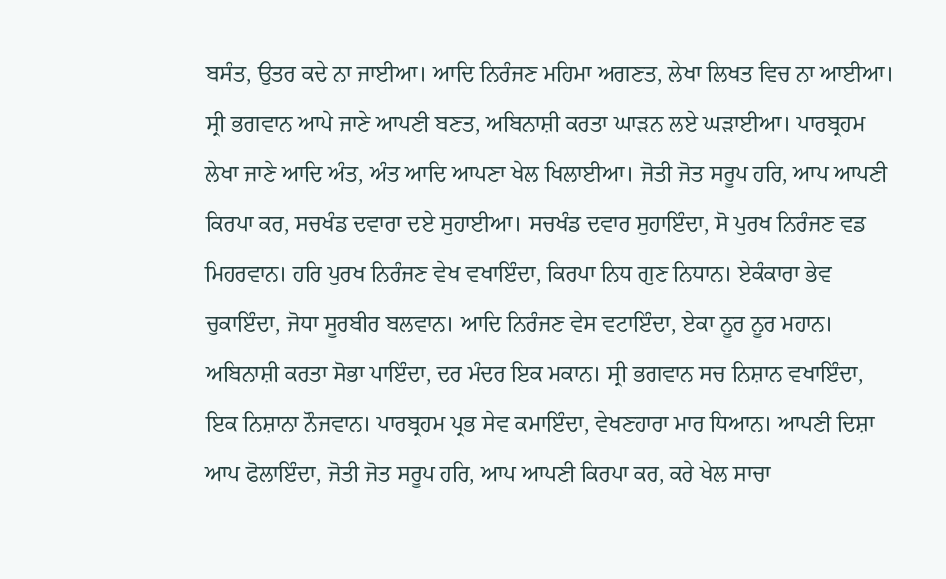ਬਸੰਤ, ਉਤਰ ਕਦੇ ਨਾ ਜਾਈਆ। ਆਦਿ ਨਿਰੰਜਣ ਮਹਿਮਾ ਅਗਣਤ, ਲੇਖਾ ਲਿਖਤ ਵਿਚ ਨਾ ਆਈਆ। ਸ੍ਰੀ ਭਗਵਾਨ ਆਪੇ ਜਾਣੇ ਆਪਣੀ ਬਣਤ, ਅਬਿਨਾਸ਼ੀ ਕਰਤਾ ਘਾੜਨ ਲਏ ਘੜਾਈਆ। ਪਾਰਬ੍ਰਹਮ ਲੇਖਾ ਜਾਣੇ ਆਦਿ ਅੰਤ, ਅੰਤ ਆਦਿ ਆਪਣਾ ਖੇਲ ਖਿਲਾਈਆ। ਜੋਤੀ ਜੋਤ ਸਰੂਪ ਹਰਿ, ਆਪ ਆਪਣੀ ਕਿਰਪਾ ਕਰ, ਸਚਖੰਡ ਦਵਾਰਾ ਦਏ ਸੁਹਾਈਆ। ਸਚਖੰਡ ਦਵਾਰ ਸੁਹਾਇੰਦਾ, ਸੋ ਪੁਰਖ ਨਿਰੰਜਣ ਵਡ ਮਿਹਰਵਾਨ। ਹਰਿ ਪੁਰਖ ਨਿਰੰਜਣ ਵੇਖ ਵਖਾਇੰਦਾ, ਕਿਰਪਾ ਨਿਧ ਗੁਣ ਨਿਧਾਨ। ਏਕੰਕਾਰਾ ਭੇਵ ਚੁਕਾਇੰਦਾ, ਜੋਧਾ ਸੂਰਬੀਰ ਬਲਵਾਨ। ਆਦਿ ਨਿਰੰਜਣ ਵੇਸ ਵਟਾਇੰਦਾ, ਏਕਾ ਨੂਰ ਨੂਰ ਮਹਾਨ। ਅਬਿਨਾਸ਼ੀ ਕਰਤਾ ਸੋਭਾ ਪਾਇੰਦਾ, ਦਰ ਮੰਦਰ ਇਕ ਮਕਾਨ। ਸ੍ਰੀ ਭਗਵਾਨ ਸਚ ਨਿਸ਼ਾਨ ਵਖਾਇੰਦਾ, ਇਕ ਨਿਸ਼ਾਨਾ ਨੌਜਵਾਨ। ਪਾਰਬ੍ਰਹਮ ਪ੍ਰਭ ਸੇਵ ਕਮਾਇੰਦਾ, ਵੇਖਣਹਾਰਾ ਮਾਰ ਧਿਆਨ। ਆਪਣੀ ਦਿਸ਼ਾ ਆਪ ਫੋਲਾਇੰਦਾ, ਜੋਤੀ ਜੋਤ ਸਰੂਪ ਹਰਿ, ਆਪ ਆਪਣੀ ਕਿਰਪਾ ਕਰ, ਕਰੇ ਖੇਲ ਸਾਚਾ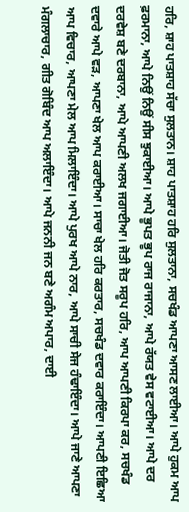ਹਰਿ, ਸ਼ਾਹ ਪਾਤਸ਼ਾਹ ਸੱਚਾ ਸੁਲਤਾਨ। ਸ਼ਾਹ ਪਾਤਸ਼ਾਹ ਹਰਿ ਸੁਲਤਾਨਾ, ਸਚਖੰਡ ਆਪਣਾ ਆਸਣ ਲਾਈਆ। ਆਪੇ ਹੁਕਮ ਆਪ ਫ਼ਰਮਾਨਾ, ਆਪੇ ਨਿਉਂ ਨਿਉਂ ਸੀਸ ਝੁਕਾਈਆ। ਆਪੇ ਭੂਪਤ ਭੂਪ ਰਾਜ ਰਾਜਾਨਾ, ਆਪੇ ਰੱਯਤ ਵੇਸ ਵਟਾਈਆ। ਆਪੇ ਦਰ ਦਰਵੇਸ਼ ਬਣੇ ਦਰਬਾਨਾ, ਆਪੇ ਆਪਣੀ ਅਲਖ ਜਗਾਈਆ। ਜੋਤੀ ਜੋਤ ਸਰੂਪ ਹਰਿ, ਆਪ ਆਪਣੀ ਕਿਰਪਾ ਕਰ, ਸਚਖੰਡ ਦਵਾਰੇ ਆਪੇ ਵੜ, ਆਪਣਾ ਖੇਲ ਆਪ ਕਰਾਈਆ। ਸਾਚਾ ਖੇਲ ਹਰਿ ਕਰਤਾਰ, ਸਚਖੰਡ ਦਵਾਰ ਕਰਾਇੰਦਾ। ਆਪਣੀ ਇਛਿਆ ਆਪ ਵਿਚਾਰ, ਆਪਣਾ ਮੇਲ ਆਪ ਮਿਲਾਇੰਦਾ। ਆਪੇ ਪੁਰਖ ਆਪੇ ਨਾਰ, ਆਪੇ ਸਾਚੀ ਸੇਜ ਹੰਢਾਇੰਦਾ। ਆਪੇ ਜਾਣੇ ਆਪਣਾ ਮੰਗਲਾਚਾਰ, ਗੀਤ ਗੋਬਿੰਦ ਆਪ ਅਲਾਇੰਦਾ। ਆਪੇ ਜਨਨੀ ਜਨ ਬਣੇ ਅਗੰਮ ਅਪਾਰ, ਦਾਈ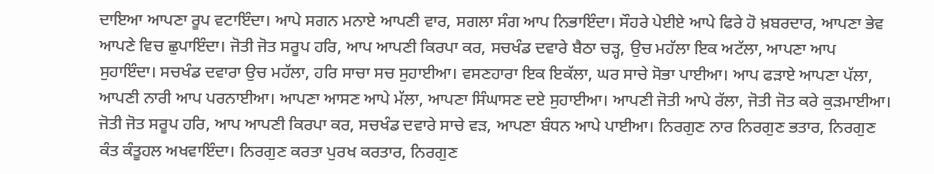ਦਾਇਆ ਆਪਣਾ ਰੂਪ ਵਟਾਇੰਦਾ। ਆਪੇ ਸਗਨ ਮਨਾਏ ਆਪਣੀ ਵਾਰ, ਸਗਲਾ ਸੰਗ ਆਪ ਨਿਭਾਇੰਦਾ। ਸੌਹਰੇ ਪੇਈਏ ਆਪੇ ਫਿਰੇ ਹੋ ਖ਼ਬਰਦਾਰ, ਆਪਣਾ ਭੇਵ ਆਪਣੇ ਵਿਚ ਛੁਪਾਇੰਦਾ। ਜੋਤੀ ਜੋਤ ਸਰੂਪ ਹਰਿ, ਆਪ ਆਪਣੀ ਕਿਰਪਾ ਕਰ, ਸਚਖੰਡ ਦਵਾਰੇ ਬੈਠਾ ਚੜ੍ਹ, ਉਚ ਮਹੱਲਾ ਇਕ ਅਟੱਲਾ, ਆਪਣਾ ਆਪ ਸੁਹਾਇੰਦਾ। ਸਚਖੰਡ ਦਵਾਰਾ ਉਚ ਮਹੱਲਾ, ਹਰਿ ਸਾਚਾ ਸਚ ਸੁਹਾਈਆ। ਵਸਣਹਾਰਾ ਇਕ ਇਕੱਲਾ, ਘਰ ਸਾਚੇ ਸੋਭਾ ਪਾਈਆ। ਆਪ ਫੜਾਏ ਆਪਣਾ ਪੱਲਾ, ਆਪਣੀ ਨਾਰੀ ਆਪ ਪਰਨਾਈਆ। ਆਪਣਾ ਆਸਣ ਆਪੇ ਮੱਲਾ, ਆਪਣਾ ਸਿੰਘਾਸਣ ਦਏ ਸੁਹਾਈਆ। ਆਪਣੀ ਜੋਤੀ ਆਪੇ ਰੱਲਾ, ਜੋਤੀ ਜੋਤ ਕਰੇ ਕੁੜਮਾਈਆ। ਜੋਤੀ ਜੋਤ ਸਰੂਪ ਹਰਿ, ਆਪ ਆਪਣੀ ਕਿਰਪਾ ਕਰ, ਸਚਖੰਡ ਦਵਾਰੇ ਸਾਚੇ ਵੜ, ਆਪਣਾ ਬੰਧਨ ਆਪੇ ਪਾਈਆ। ਨਿਰਗੁਣ ਨਾਰ ਨਿਰਗੁਣ ਭਤਾਰ, ਨਿਰਗੁਣ ਕੰਤ ਕੰਤੂਹਲ ਅਖਵਾਇੰਦਾ। ਨਿਰਗੁਣ ਕਰਤਾ ਪੁਰਖ ਕਰਤਾਰ, ਨਿਰਗੁਣ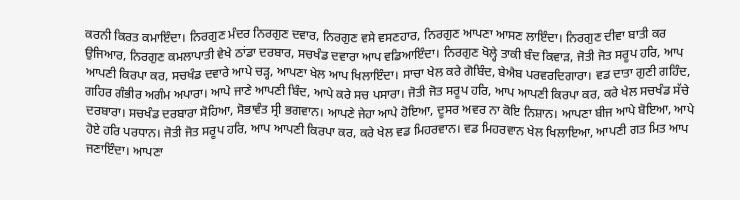ਕਰਨੀ ਕਿਰਤ ਕਮਾਇੰਦਾ। ਨਿਰਗੁਣ ਮੰਦਰ ਨਿਰਗੁਣ ਦਵਾਰ, ਨਿਰਗੁਣ ਵਸੇ ਵਸਣਹਾਰ, ਨਿਰਗੁਣ ਆਪਣਾ ਆਸਣ ਲਾਇੰਦਾ। ਨਿਰਗੁਣ ਦੀਵਾ ਬਾਤੀ ਕਰ ਉਜਿਆਰ, ਨਿਰਗੁਣ ਕਮਲਾਪਾਤੀ ਵੇਖੇ ਠਾਂਡਾ ਦਰਬਾਰ, ਸਚਖੰਡ ਦਵਾਰਾ ਆਪ ਵਡਿਆਇੰਦਾ। ਨਿਰਗੁਣ ਖੋਲ੍ਹੇ ਤਾਕੀ ਬੰਦ ਕਿਵਾੜ, ਜੋਤੀ ਜੋਤ ਸਰੂਪ ਹਰਿ, ਆਪ ਆਪਣੀ ਕਿਰਪਾ ਕਰ, ਸਚਖੰਡ ਦਵਾਰੇ ਆਪੇ ਚੜ੍ਹ, ਆਪਣਾ ਖੇਲ ਆਪ ਖਿਲਾਇੰਦਾ। ਸਾਚਾ ਖੇਲ ਕਰੇ ਗੋਬਿੰਦ, ਬੇਐਬ ਪਰਵਰਦਿਗਾਰਾ। ਵਡ ਦਾਤਾ ਗੁਣੀ ਗਹਿੰਦ, ਗਹਿਰ ਗੰਭੀਰ ਅਗੰਮ ਅਪਾਰਾ। ਆਪੇ ਜਾਣੇ ਆਪਣੀ ਬਿੰਦ, ਆਪੇ ਕਰੇ ਸਚ ਪਸਾਰਾ। ਜੋਤੀ ਜੋਤ ਸਰੂਪ ਹਰਿ, ਆਪ ਆਪਣੀ ਕਿਰਪਾ ਕਰ, ਕਰੇ ਖੇਲ ਸਚਖੰਡ ਸੱਚੇ ਦਰਬਾਰਾ। ਸਚਖੰਡ ਦਰਬਾਰਾ ਸੋਹਿਆ, ਸੋਭਾਵੰਤ ਸ੍ਰੀ ਭਗਵਾਨ। ਆਪਣੇ ਜੇਹਾ ਆਪੇ ਹੋਇਆ, ਦੂਸਰ ਅਵਰ ਨਾ ਕੋਇ ਨਿਸ਼ਾਨ। ਆਪਣਾ ਬੀਜ ਆਪੇ ਬੋਇਆ, ਆਪੇ ਹੋਏ ਹਰਿ ਪਰਧਾਨ। ਜੋਤੀ ਜੋਤ ਸਰੂਪ ਹਰਿ, ਆਪ ਆਪਣੀ ਕਿਰਪਾ ਕਰ, ਕਰੇ ਖੇਲ ਵਡ ਮਿਹਰਵਾਨ। ਵਡ ਮਿਹਰਵਾਨ ਖੇਲ ਖਿਲਾਇਆ, ਆਪਣੀ ਗਤ ਮਿਤ ਆਪ ਜਣਾਇੰਦਾ। ਆਪਣਾ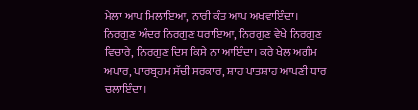ਮੇਲਾ ਆਪ ਮਿਲਾਇਆ, ਨਾਰੀ ਕੰਤ ਆਪ ਅਖਵਾਇੰਦਾ। ਨਿਰਗੁਣ ਅੰਦਰ ਨਿਰਗੁਣ ਧਰਾਇਆ, ਨਿਰਗੁਣ ਵੇਖੇ ਨਿਰਗੁਣ ਵਿਚਾਰੇ, ਨਿਰਗੁਣ ਦਿਸ ਕਿਸੇ ਨਾ ਆਇੰਦਾ। ਕਰੇ ਖੇਲ ਅਗੰਮ ਅਪਾਰ, ਪਾਰਬ੍ਰਹਮ ਸੱਚੀ ਸਰਕਾਰ, ਸ਼ਾਹ ਪਾਤਸ਼ਾਹ ਆਪਣੀ ਧਾਰ ਚਲਾਇੰਦਾ।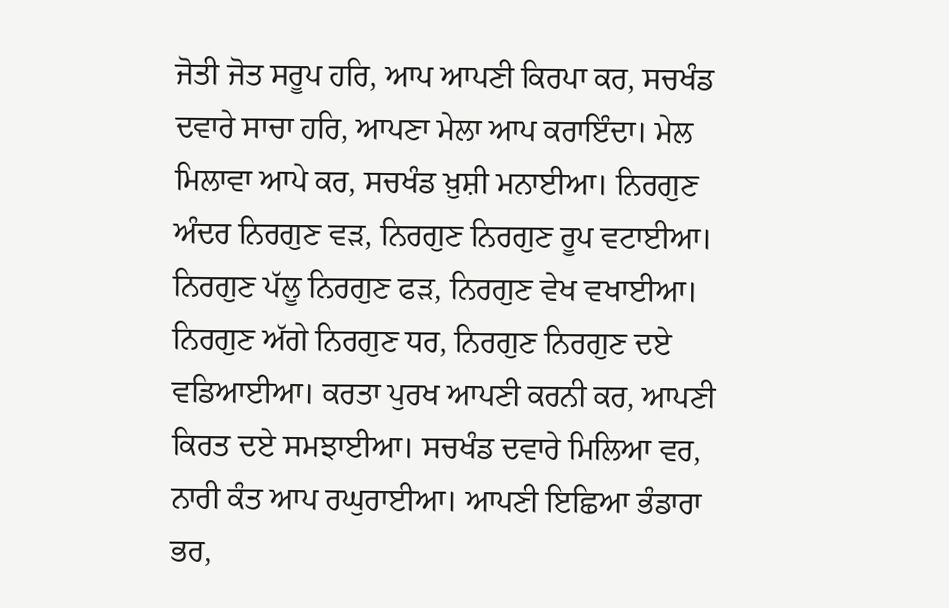ਜੋਤੀ ਜੋਤ ਸਰੂਪ ਹਰਿ, ਆਪ ਆਪਣੀ ਕਿਰਪਾ ਕਰ, ਸਚਖੰਡ ਦਵਾਰੇ ਸਾਚਾ ਹਰਿ, ਆਪਣਾ ਮੇਲਾ ਆਪ ਕਰਾਇੰਦਾ। ਮੇਲ ਮਿਲਾਵਾ ਆਪੇ ਕਰ, ਸਚਖੰਡ ਖ਼ੁਸ਼ੀ ਮਨਾਈਆ। ਨਿਰਗੁਣ ਅੰਦਰ ਨਿਰਗੁਣ ਵੜ, ਨਿਰਗੁਣ ਨਿਰਗੁਣ ਰੂਪ ਵਟਾਈਆ। ਨਿਰਗੁਣ ਪੱਲੂ ਨਿਰਗੁਣ ਫੜ, ਨਿਰਗੁਣ ਵੇਖ ਵਖਾਈਆ। ਨਿਰਗੁਣ ਅੱਗੇ ਨਿਰਗੁਣ ਧਰ, ਨਿਰਗੁਣ ਨਿਰਗੁਣ ਦਏ ਵਡਿਆਈਆ। ਕਰਤਾ ਪੁਰਖ ਆਪਣੀ ਕਰਨੀ ਕਰ, ਆਪਣੀ ਕਿਰਤ ਦਏ ਸਮਝਾਈਆ। ਸਚਖੰਡ ਦਵਾਰੇ ਮਿਲਿਆ ਵਰ, ਨਾਰੀ ਕੰਤ ਆਪ ਰਘੁਰਾਈਆ। ਆਪਣੀ ਇਛਿਆ ਭੰਡਾਰਾ ਭਰ,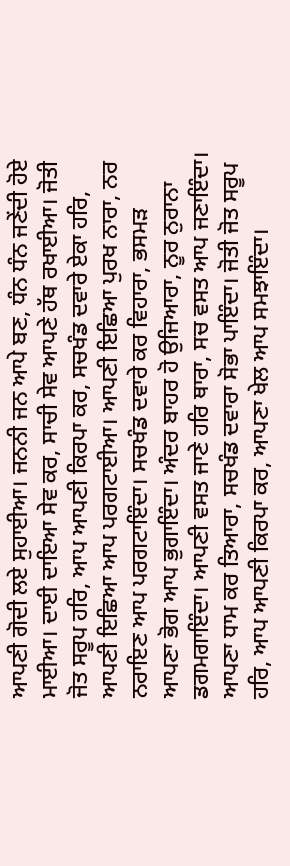ਆਪਣੀ ਗੋਦੀ ਲਏ ਸੁਹਾਈਆ। ਜਨਨੀ ਜਨ ਆਪੇ ਬਣ, ਧੰਨ ਧੰਨ ਜਣੇਂਦੀ ਹੋਏ ਮਾਈਆ। ਦਾਈ ਦਾਇਆ ਸੇਵ ਕਰ, ਸਾਚੀ ਸੇਵ ਆਪਣੇ ਹੱਥ ਰਖਾਈਆ। ਜੋਤੀ ਜੋਤ ਸਰੂਪ ਹਰਿ, ਆਪ ਆਪਣੀ ਕਿਰਪਾ ਕਰ, ਸਚਖੰਡ ਦਵਾਰੇ ਏਕਾ ਹਰਿ, ਆਪਣੀ ਇਛਿਆ ਆਪ ਪਰਗਟਾਈਆ। ਆਪਣੀ ਇਛਿਆ ਪੁਰਖ ਨਾਰਾ, ਨਰ ਨਰਾਇਣ ਆਪ ਪਰਗਟਾਇੰਦਾ। ਸਚਖੰਡ ਦਵਾਰੇ ਕਰ ਵਿਹਾਰਾ, ਭਸਮੜ ਆਪਣਾ ਭੋਗ ਆਪ ਭੁਗਾਇੰਦਾ। ਅੰਦਰ ਬਾਹਰ ਹੋ ਉਜਿਆਰਾ, ਨੂਰ ਨੁਰਾਨਾ ਡਗਮਗਾਇੰਦਾ। ਆਪਣੀ ਵਸਤ ਜਾਣੇ ਹਰਿ ਥਾਰਾ, ਸਚ ਵਸਤ ਆਪ ਜਣਾਇੰਦਾ। ਆਪਣਾ ਧਾਮ ਕਰ ਤਿਆਰਾ, ਸਚਖੰਡ ਦਵਾਰਾ ਸੋਭਾ ਪਾਇੰਦਾ। ਜੋਤੀ ਜੋਤ ਸਰੂਪ ਹਰਿ, ਆਪ ਆਪਣੀ ਕਿਰਪਾ ਕਰ, ਆਪਣਾ ਖੇਲ ਆਪ ਸਮਝਾਇੰਦਾ।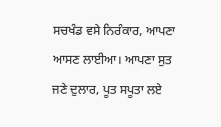ਸਚਖੰਡ ਵਸੇ ਨਿਰੰਕਾਰ, ਆਪਣਾ ਆਸਣ ਲਾਈਆ। ਆਪਣਾ ਸੁਤ ਜਣੇ ਦੁਲਾਰ, ਪੂਤ ਸਪੂਤਾ ਲਏ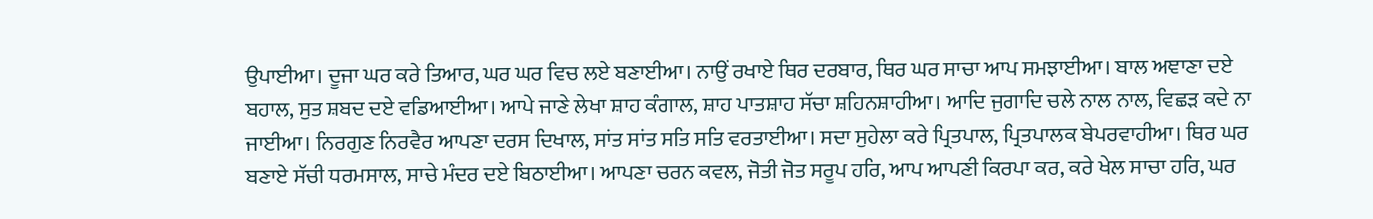ਉਪਾਈਆ। ਦੂਜਾ ਘਰ ਕਰੇ ਤਿਆਰ, ਘਰ ਘਰ ਵਿਚ ਲਏ ਬਣਾਈਆ। ਨਾਉਂ ਰਖਾਏ ਥਿਰ ਦਰਬਾਰ, ਥਿਰ ਘਰ ਸਾਚਾ ਆਪ ਸਮਝਾਈਆ। ਬਾਲ ਅਞਾਣਾ ਦਏ ਬਹਾਲ, ਸੁਤ ਸ਼ਬਦ ਦਏ ਵਡਿਆਈਆ। ਆਪੇ ਜਾਣੇ ਲੇਖਾ ਸ਼ਾਹ ਕੰਗਾਲ, ਸ਼ਾਹ ਪਾਤਸ਼ਾਹ ਸੱਚਾ ਸ਼ਹਿਨਸ਼ਾਹੀਆ। ਆਦਿ ਜੁਗਾਦਿ ਚਲੇ ਨਾਲ ਨਾਲ, ਵਿਛੜ ਕਦੇ ਨਾ ਜਾਈਆ। ਨਿਰਗੁਣ ਨਿਰਵੈਰ ਆਪਣਾ ਦਰਸ ਦਿਖਾਲ, ਸਾਂਤ ਸਾਂਤ ਸਤਿ ਸਤਿ ਵਰਤਾਈਆ। ਸਦਾ ਸੁਹੇਲਾ ਕਰੇ ਪ੍ਰਿਤਪਾਲ, ਪ੍ਰਿਤਪਾਲਕ ਬੇਪਰਵਾਹੀਆ। ਥਿਰ ਘਰ ਬਣਾਏ ਸੱਚੀ ਧਰਮਸਾਲ, ਸਾਚੇ ਮੰਦਰ ਦਏ ਬਿਠਾਈਆ। ਆਪਣਾ ਚਰਨ ਕਵਲ, ਜੋਤੀ ਜੋਤ ਸਰੂਪ ਹਰਿ, ਆਪ ਆਪਣੀ ਕਿਰਪਾ ਕਰ, ਕਰੇ ਖੇਲ ਸਾਚਾ ਹਰਿ, ਘਰ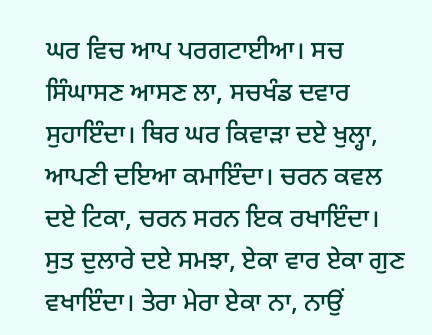ਘਰ ਵਿਚ ਆਪ ਪਰਗਟਾਈਆ। ਸਚ ਸਿੰਘਾਸਣ ਆਸਣ ਲਾ, ਸਚਖੰਡ ਦਵਾਰ ਸੁਹਾਇੰਦਾ। ਥਿਰ ਘਰ ਕਿਵਾੜਾ ਦਏ ਖੁਲ੍ਹਾ, ਆਪਣੀ ਦਇਆ ਕਮਾਇੰਦਾ। ਚਰਨ ਕਵਲ ਦਏ ਟਿਕਾ, ਚਰਨ ਸਰਨ ਇਕ ਰਖਾਇੰਦਾ। ਸੁਤ ਦੁਲਾਰੇ ਦਏ ਸਮਝਾ, ਏਕਾ ਵਾਰ ਏਕਾ ਗੁਣ ਵਖਾਇੰਦਾ। ਤੇਰਾ ਮੇਰਾ ਏਕਾ ਨਾ, ਨਾਉਂ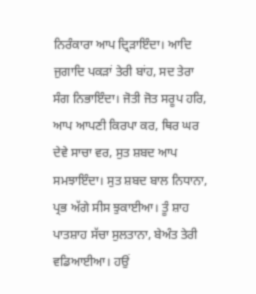ਨਿਰੰਕਾਰਾ ਆਪ ਦ੍ਰਿੜਾਇੰਦਾ। ਆਦਿ ਜੁਗਾਦਿ ਪਕੜਾਂ ਤੇਰੀ ਬਾਂਹ, ਸਦ ਤੇਰਾ ਸੰਗ ਨਿਭਾਇੰਦਾ। ਜੋਤੀ ਜੋਤ ਸਰੂਪ ਹਰਿ, ਆਪ ਆਪਣੀ ਕਿਰਪਾ ਕਰ, ਥਿਰ ਘਰ ਦੇਵੇ ਸਾਚਾ ਵਰ, ਸੁਤ ਸ਼ਬਦ ਆਪ ਸਮਝਾਇੰਦਾ। ਸੁਤ ਸ਼ਬਦ ਬਾਲ ਨਿਧਾਨਾ, ਪ੍ਰਭ ਅੱਗੇ ਸੀਸ ਝੁਕਾਈਆ। ਤੂੰ ਸ਼ਾਹ ਪਾਤਸ਼ਾਹ ਸੱਚਾ ਸੁਲਤਾਨਾ, ਬੇਅੰਤ ਤੇਰੀ ਵਡਿਆਈਆ। ਹਉਂ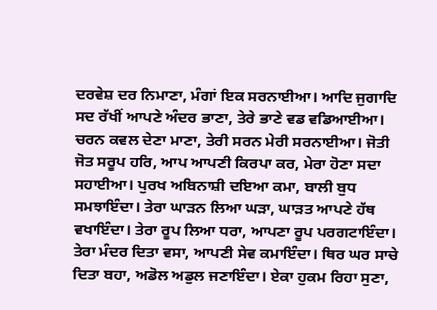ਦਰਵੇਸ਼ ਦਰ ਨਿਮਾਣਾ, ਮੰਗਾਂ ਇਕ ਸਰਨਾਈਆ। ਆਦਿ ਜੁਗਾਦਿ ਸਦ ਰੱਖੀਂ ਆਪਣੇ ਅੰਦਰ ਭਾਣਾ, ਤੇਰੇ ਭਾਣੇ ਵਡ ਵਡਿਆਈਆ। ਚਰਨ ਕਵਲ ਦੇਣਾ ਮਾਣਾ, ਤੇਰੀ ਸਰਨ ਮੇਰੀ ਸਰਨਾਈਆ। ਜੋਤੀ ਜੋਤ ਸਰੂਪ ਹਰਿ, ਆਪ ਆਪਣੀ ਕਿਰਪਾ ਕਰ, ਮੇਰਾ ਹੋਣਾ ਸਦਾ ਸਹਾਈਆ। ਪੁਰਖ ਅਬਿਨਾਸ਼ੀ ਦਇਆ ਕਮਾ, ਬਾਲੀ ਬੁਧ ਸਮਝਾਇੰਦਾ। ਤੇਰਾ ਘਾੜਨ ਲਿਆ ਘੜਾ, ਘਾੜਤ ਆਪਣੇ ਹੱਥ ਵਖਾਇੰਦਾ। ਤੇਰਾ ਰੂਪ ਲਿਆ ਧਰਾ, ਆਪਣਾ ਰੂਪ ਪਰਗਟਾਇੰਦਾ। ਤੇਰਾ ਮੰਦਰ ਦਿਤਾ ਵਸਾ, ਆਪਣੀ ਸੇਵ ਕਮਾਇੰਦਾ। ਥਿਰ ਘਰ ਸਾਚੇ ਦਿਤਾ ਬਹਾ, ਅਡੋਲ ਅਡੁਲ ਜਣਾਇੰਦਾ। ਏਕਾ ਹੁਕਮ ਰਿਹਾ ਸੁਣਾ,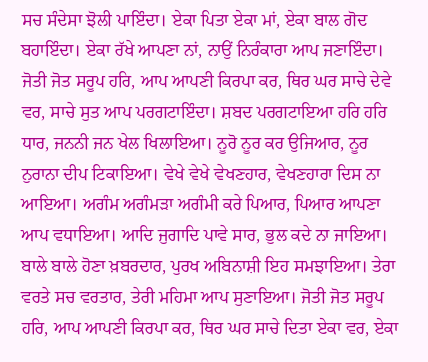ਸਚ ਸੰਦੇਸਾ ਝੋਲੀ ਪਾਇੰਦਾ। ਏਕਾ ਪਿਤਾ ਏਕਾ ਮਾਂ, ਏਕਾ ਬਾਲ ਗੋਦ ਬਹਾਇੰਦਾ। ਏਕਾ ਰੱਖੇ ਆਪਣਾ ਨਾਂ, ਨਾਉਂ ਨਿਰੰਕਾਰਾ ਆਪ ਜਣਾਇੰਦਾ। ਜੋਤੀ ਜੋਤ ਸਰੂਪ ਹਰਿ, ਆਪ ਆਪਣੀ ਕਿਰਪਾ ਕਰ, ਥਿਰ ਘਰ ਸਾਚੇ ਦੇਵੇ ਵਰ, ਸਾਚੇ ਸੁਤ ਆਪ ਪਰਗਟਾਇੰਦਾ। ਸ਼ਬਦ ਪਰਗਟਾਇਆ ਹਰਿ ਹਰਿ ਧਾਰ, ਜਨਨੀ ਜਨ ਖੇਲ ਖਿਲਾਇਆ। ਨੂਰੋ ਨੂਰ ਕਰ ਉਜਿਆਰ, ਨੂਰ ਨੁਰਾਨਾ ਦੀਪ ਟਿਕਾਇਆ। ਵੇਖੇ ਵੇਖੇ ਵੇਖਣਹਾਰ, ਵੇਖਣਹਾਰਾ ਦਿਸ ਨਾ ਆਇਆ। ਅਗੰਮ ਅਗੰਮੜਾ ਅਗੰਮੀ ਕਰੇ ਪਿਆਰ, ਪਿਆਰ ਆਪਣਾ ਆਪ ਵਧਾਇਆ। ਆਦਿ ਜੁਗਾਦਿ ਪਾਵੇ ਸਾਰ, ਭੁਲ ਕਦੇ ਨਾ ਜਾਇਆ। ਬਾਲੇ ਬਾਲੇ ਹੋਣਾ ਖ਼ਬਰਦਾਰ, ਪੁਰਖ ਅਬਿਨਾਸ਼ੀ ਇਹ ਸਮਝਾਇਆ। ਤੇਰਾ ਵਰਤੇ ਸਚ ਵਰਤਾਰ, ਤੇਰੀ ਮਹਿਮਾ ਆਪ ਸੁਣਾਇਆ। ਜੋਤੀ ਜੋਤ ਸਰੂਪ ਹਰਿ, ਆਪ ਆਪਣੀ ਕਿਰਪਾ ਕਰ, ਥਿਰ ਘਰ ਸਾਚੇ ਦਿਤਾ ਏਕਾ ਵਰ, ਏਕਾ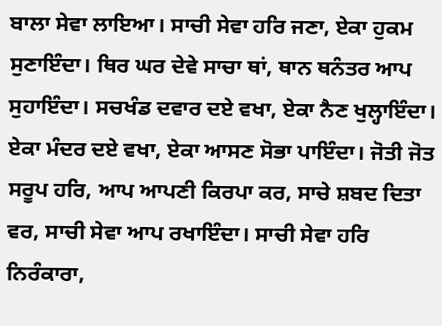ਬਾਲਾ ਸੇਵਾ ਲਾਇਆ। ਸਾਚੀ ਸੇਵਾ ਹਰਿ ਜਣਾ, ਏਕਾ ਹੁਕਮ ਸੁਣਾਇੰਦਾ। ਥਿਰ ਘਰ ਦੇਵੇ ਸਾਚਾ ਥਾਂ, ਥਾਨ ਥਨੰਤਰ ਆਪ ਸੁਹਾਇੰਦਾ। ਸਚਖੰਡ ਦਵਾਰ ਦਏ ਵਖਾ, ਏਕਾ ਨੈਣ ਖੁਲ੍ਹਾਇੰਦਾ। ਏਕਾ ਮੰਦਰ ਦਏ ਵਖਾ, ਏਕਾ ਆਸਣ ਸੋਭਾ ਪਾਇੰਦਾ। ਜੋਤੀ ਜੋਤ ਸਰੂਪ ਹਰਿ, ਆਪ ਆਪਣੀ ਕਿਰਪਾ ਕਰ, ਸਾਚੇ ਸ਼ਬਦ ਦਿਤਾ ਵਰ, ਸਾਚੀ ਸੇਵਾ ਆਪ ਰਖਾਇੰਦਾ। ਸਾਚੀ ਸੇਵਾ ਹਰਿ ਨਿਰੰਕਾਰਾ,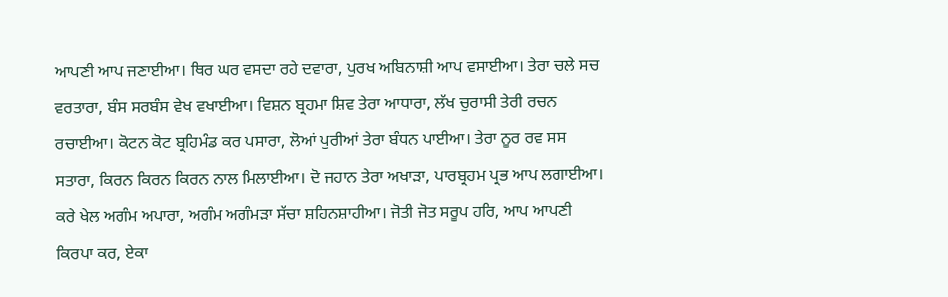ਆਪਣੀ ਆਪ ਜਣਾਈਆ। ਥਿਰ ਘਰ ਵਸਦਾ ਰਹੇ ਦਵਾਰਾ, ਪੁਰਖ ਅਬਿਨਾਸ਼ੀ ਆਪ ਵਸਾਈਆ। ਤੇਰਾ ਚਲੇ ਸਚ ਵਰਤਾਰਾ, ਬੰਸ ਸਰਬੰਸ ਵੇਖ ਵਖਾਈਆ। ਵਿਸ਼ਨ ਬ੍ਰਹਮਾ ਸ਼ਿਵ ਤੇਰਾ ਆਧਾਰਾ, ਲੱਖ ਚੁਰਾਸੀ ਤੇਰੀ ਰਚਨ ਰਚਾਈਆ। ਕੋਟਨ ਕੋਟ ਬ੍ਰਹਿਮੰਡ ਕਰ ਪਸਾਰਾ, ਲੋਆਂ ਪੁਰੀਆਂ ਤੇਰਾ ਬੰਧਨ ਪਾਈਆ। ਤੇਰਾ ਨੂਰ ਰਵ ਸਸ ਸਤਾਰਾ, ਕਿਰਨ ਕਿਰਨ ਕਿਰਨ ਨਾਲ ਮਿਲਾਈਆ। ਦੋ ਜਹਾਨ ਤੇਰਾ ਅਖਾੜਾ, ਪਾਰਬ੍ਰਹਮ ਪ੍ਰਭ ਆਪ ਲਗਾਈਆ। ਕਰੇ ਖੇਲ ਅਗੰਮ ਅਪਾਰਾ, ਅਗੰਮ ਅਗੰਮੜਾ ਸੱਚਾ ਸ਼ਹਿਨਸ਼ਾਹੀਆ। ਜੋਤੀ ਜੋਤ ਸਰੂਪ ਹਰਿ, ਆਪ ਆਪਣੀ ਕਿਰਪਾ ਕਰ, ਏਕਾ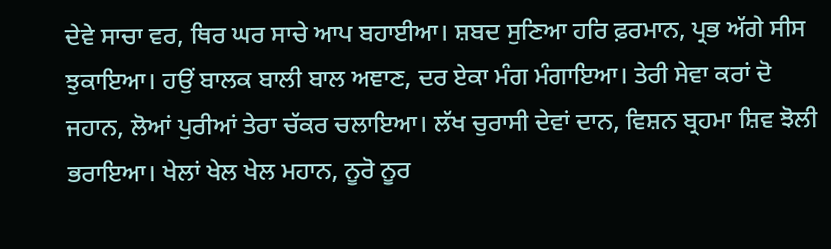ਦੇਵੇ ਸਾਚਾ ਵਰ, ਥਿਰ ਘਰ ਸਾਚੇ ਆਪ ਬਹਾਈਆ। ਸ਼ਬਦ ਸੁਣਿਆ ਹਰਿ ਫ਼ਰਮਾਨ, ਪ੍ਰਭ ਅੱਗੇ ਸੀਸ ਝੁਕਾਇਆ। ਹਉਂ ਬਾਲਕ ਬਾਲੀ ਬਾਲ ਅਞਾਣ, ਦਰ ਏਕਾ ਮੰਗ ਮੰਗਾਇਆ। ਤੇਰੀ ਸੇਵਾ ਕਰਾਂ ਦੋ ਜਹਾਨ, ਲੋਆਂ ਪੁਰੀਆਂ ਤੇਰਾ ਚੱਕਰ ਚਲਾਇਆ। ਲੱਖ ਚੁਰਾਸੀ ਦੇਵਾਂ ਦਾਨ, ਵਿਸ਼ਨ ਬ੍ਰਹਮਾ ਸ਼ਿਵ ਝੋਲੀ ਭਰਾਇਆ। ਖੇਲਾਂ ਖੇਲ ਖੇਲ ਮਹਾਨ, ਨੂਰੋ ਨੂਰ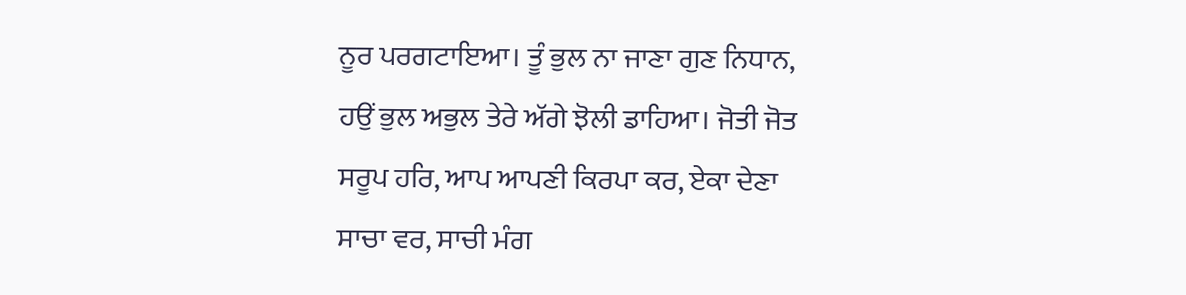ਨੂਰ ਪਰਗਟਾਇਆ। ਤੂੰ ਭੁਲ ਨਾ ਜਾਣਾ ਗੁਣ ਨਿਧਾਨ, ਹਉਂ ਭੁਲ ਅਭੁਲ ਤੇਰੇ ਅੱਗੇ ਝੋਲੀ ਡਾਹਿਆ। ਜੋਤੀ ਜੋਤ ਸਰੂਪ ਹਰਿ, ਆਪ ਆਪਣੀ ਕਿਰਪਾ ਕਰ, ਏਕਾ ਦੇਣਾ ਸਾਚਾ ਵਰ, ਸਾਚੀ ਮੰਗ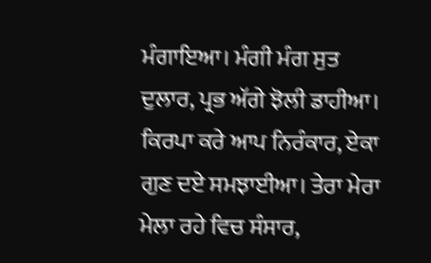ਮੰਗਾਇਆ। ਮੰਗੀ ਮੰਗ ਸੁਤ ਦੁਲਾਰ, ਪ੍ਰਭ ਅੱਗੇ ਝੋਲੀ ਡਾਹੀਆ। ਕਿਰਪਾ ਕਰੇ ਆਪ ਨਿਰੰਕਾਰ, ਏਕਾ ਗੁਣ ਦਏ ਸਮਝਾਈਆ। ਤੇਰਾ ਮੇਰਾ ਮੇਲਾ ਰਹੇ ਵਿਚ ਸੰਸਾਰ,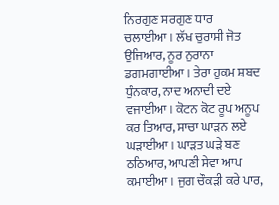ਨਿਰਗੁਣ ਸਰਗੁਣ ਧਾਰ ਚਲਾਈਆ। ਲੱਖ ਚੁਰਾਸੀ ਜੋਤ ਉਜਿਆਰ, ਨੂਰ ਨੁਰਾਨਾ ਡਗਮਗਾਈਆ। ਤੇਰਾ ਹੁਕਮ ਸ਼ਬਦ ਧੁੰਨਕਾਰ, ਨਾਦ ਅਨਾਦੀ ਦਏ ਵਜਾਈਆ। ਕੋਟਨ ਕੋਟ ਰੂਪ ਅਨੂਪ ਕਰ ਤਿਆਰ, ਸਾਚਾ ਘਾੜਨ ਲਏ ਘੜਾਈਆ। ਘਾੜਤ ਘੜੇ ਬਣ ਠਠਿਆਰ, ਆਪਣੀ ਸੇਵਾ ਆਪ ਕਮਾਈਆ। ਜੁਗ ਚੌਕੜੀ ਕਰੇ ਪਾਰ,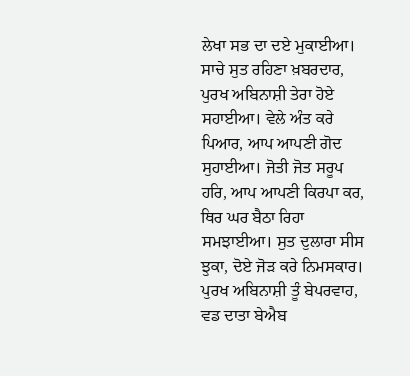ਲੇਖਾ ਸਭ ਦਾ ਦਏ ਮੁਕਾਈਆ। ਸਾਚੇ ਸੁਤ ਰਹਿਣਾ ਖ਼ਬਰਦਾਰ, ਪੁਰਖ ਅਬਿਨਾਸ਼ੀ ਤੇਰਾ ਹੋਏ ਸਹਾਈਆ। ਵੇਲੇ ਅੰਤ ਕਰੇ ਪਿਆਰ, ਆਪ ਆਪਣੀ ਗੋਦ ਸੁਹਾਈਆ। ਜੋਤੀ ਜੋਤ ਸਰੂਪ ਹਰਿ, ਆਪ ਆਪਣੀ ਕਿਰਪਾ ਕਰ, ਥਿਰ ਘਰ ਬੈਠਾ ਰਿਹਾ ਸਮਝਾਈਆ। ਸੁਤ ਦੁਲਾਰਾ ਸੀਸ ਝੁਕਾ, ਦੋਏ ਜੋੜ ਕਰੇ ਨਿਮਸਕਾਰ। ਪੁਰਖ ਅਬਿਨਾਸ਼ੀ ਤੂੰ ਬੇਪਰਵਾਹ, ਵਡ ਦਾਤਾ ਬੇਐਬ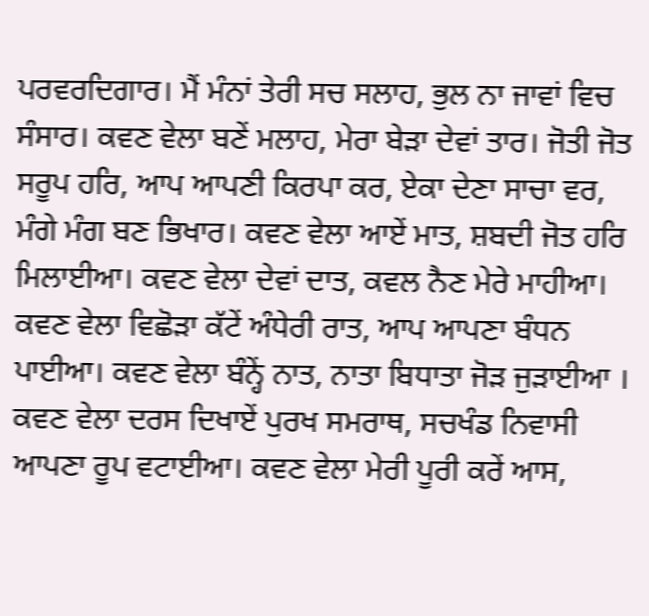ਪਰਵਰਦਿਗਾਰ। ਮੈਂ ਮੰਨਾਂ ਤੇਰੀ ਸਚ ਸਲਾਹ, ਭੁਲ ਨਾ ਜਾਵਾਂ ਵਿਚ ਸੰਸਾਰ। ਕਵਣ ਵੇਲਾ ਬਣੇਂ ਮਲਾਹ, ਮੇਰਾ ਬੇੜਾ ਦੇਵਾਂ ਤਾਰ। ਜੋਤੀ ਜੋਤ ਸਰੂਪ ਹਰਿ, ਆਪ ਆਪਣੀ ਕਿਰਪਾ ਕਰ, ਏਕਾ ਦੇਣਾ ਸਾਚਾ ਵਰ, ਮੰਗੇ ਮੰਗ ਬਣ ਭਿਖਾਰ। ਕਵਣ ਵੇਲਾ ਆਏਂ ਮਾਤ, ਸ਼ਬਦੀ ਜੋਤ ਹਰਿ ਮਿਲਾਈਆ। ਕਵਣ ਵੇਲਾ ਦੇਵਾਂ ਦਾਤ, ਕਵਲ ਨੈਣ ਮੇਰੇ ਮਾਹੀਆ। ਕਵਣ ਵੇਲਾ ਵਿਛੋੜਾ ਕੱਟੇਂ ਅੰਧੇਰੀ ਰਾਤ, ਆਪ ਆਪਣਾ ਬੰਧਨ ਪਾਈਆ। ਕਵਣ ਵੇਲਾ ਬੰਨ੍ਹੇਂ ਨਾਤ, ਨਾਤਾ ਬਿਧਾਤਾ ਜੋੜ ਜੁੜਾਈਆ । ਕਵਣ ਵੇਲਾ ਦਰਸ ਦਿਖਾਏਂ ਪੁਰਖ ਸਮਰਾਥ, ਸਚਖੰਡ ਨਿਵਾਸੀ ਆਪਣਾ ਰੂਪ ਵਟਾਈਆ। ਕਵਣ ਵੇਲਾ ਮੇਰੀ ਪੂਰੀ ਕਰੇਂ ਆਸ,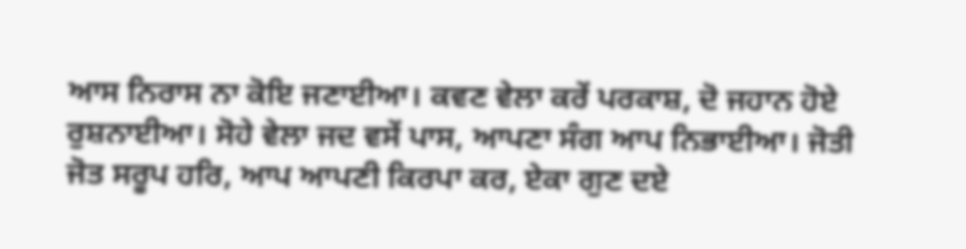ਆਸ ਨਿਰਾਸ ਨਾ ਕੋਇ ਜਣਾਈਆ। ਕਵਣ ਵੇਲਾ ਕਰੇਂ ਪਰਕਾਸ਼, ਦੋ ਜਹਾਨ ਹੋਏ ਰੁਸ਼ਨਾਈਆ। ਸੋਹੇ ਵੇਲਾ ਜਦ ਵਸੇਂ ਪਾਸ, ਆਪਣਾ ਸੰਗ ਆਪ ਨਿਭਾਈਆ। ਜੋਤੀ ਜੋਤ ਸਰੂਪ ਹਰਿ, ਆਪ ਆਪਣੀ ਕਿਰਪਾ ਕਰ, ਏਕਾ ਗੁਣ ਦਏ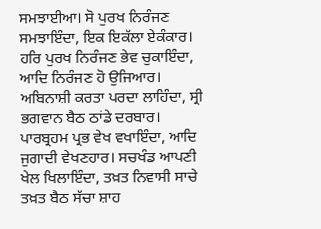ਸਮਝਾਈਆ। ਸੋ ਪੁਰਖ ਨਿਰੰਜਣ ਸਮਝਾਇੰਦਾ, ਇਕ ਇਕੱਲਾ ਏਕੰਕਾਰ। ਹਰਿ ਪੁਰਖ ਨਿਰੰਜਣ ਭੇਵ ਚੁਕਾਇੰਦਾ, ਆਦਿ ਨਿਰੰਜਣ ਹੋ ਉਜਿਆਰ। ਅਬਿਨਾਸ਼ੀ ਕਰਤਾ ਪਰਦਾ ਲਾਹਿੰਦਾ, ਸ੍ਰੀ ਭਗਵਾਨ ਬੈਠ ਠਾਂਡੇ ਦਰਬਾਰ। ਪਾਰਬ੍ਰਹਮ ਪ੍ਰਭ ਵੇਖ ਵਖਾਇੰਦਾ, ਆਦਿ ਜੁਗਾਦੀ ਵੇਖਣਹਾਰ। ਸਚਖੰਡ ਆਪਣੀ ਖੇਲ ਖਿਲਾਇੰਦਾ, ਤਖ਼ਤ ਨਿਵਾਸੀ ਸਾਚੇ ਤਖ਼ਤ ਬੈਠ ਸੱਚਾ ਸ਼ਾਹ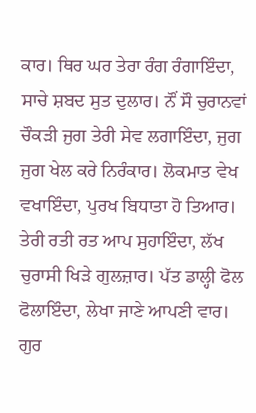ਕਾਰ। ਥਿਰ ਘਰ ਤੇਰਾ ਰੰਗ ਰੰਗਾਇੰਦਾ, ਸਾਚੇ ਸ਼ਬਦ ਸੁਤ ਦੁਲਾਰ। ਨੌਂ ਸੌ ਚੁਰਾਨਵਾਂ ਚੌਕੜੀ ਜੁਗ ਤੇਰੀ ਸੇਵ ਲਗਾਇੰਦਾ, ਜੁਗ ਜੁਗ ਖੇਲ ਕਰੇ ਨਿਰੰਕਾਰ। ਲੋਕਮਾਤ ਵੇਖ ਵਖਾਇੰਦਾ, ਪੁਰਖ ਬਿਧਾਤਾ ਹੋ ਤਿਆਰ। ਤੇਰੀ ਰਤੀ ਰਤ ਆਪ ਸੁਹਾਇੰਦਾ, ਲੱਖ ਚੁਰਾਸੀ ਖਿੜੇ ਗੁਲਜ਼ਾਰ। ਪੱਤ ਡਾਲ੍ਹੀ ਫੋਲ ਫੋਲਾਇੰਦਾ, ਲੇਖਾ ਜਾਣੇ ਆਪਣੀ ਵਾਰ। ਗੁਰ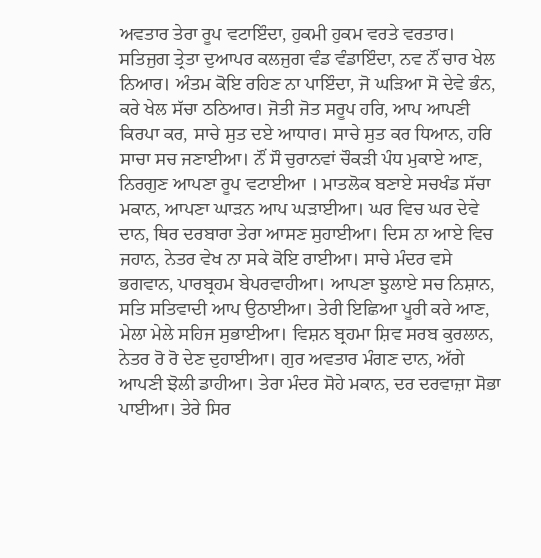ਅਵਤਾਰ ਤੇਰਾ ਰੂਪ ਵਟਾਇੰਦਾ, ਹੁਕਮੀ ਹੁਕਮ ਵਰਤੇ ਵਰਤਾਰ। ਸਤਿਜੁਗ ਤ੍ਰੇਤਾ ਦੁਆਪਰ ਕਲਜੁਗ ਵੰਡ ਵੰਡਾਇੰਦਾ, ਨਵ ਨੌਂ ਚਾਰ ਖੇਲ ਨਿਆਰ। ਅੰਤਮ ਕੋਇ ਰਹਿਣ ਨਾ ਪਾਇੰਦਾ, ਜੋ ਘੜਿਆ ਸੋ ਦੇਵੇ ਭੰਨ, ਕਰੇ ਖੇਲ ਸੱਚਾ ਠਠਿਆਰ। ਜੋਤੀ ਜੋਤ ਸਰੂਪ ਹਰਿ, ਆਪ ਆਪਣੀ ਕਿਰਪਾ ਕਰ, ਸਾਚੇ ਸੁਤ ਦਏ ਆਧਾਰ। ਸਾਚੇ ਸੁਤ ਕਰ ਧਿਆਨ, ਹਰਿ ਸਾਚਾ ਸਚ ਜਣਾਈਆ। ਨੌਂ ਸੌ ਚੁਰਾਨਵਾਂ ਚੌਕੜੀ ਪੰਧ ਮੁਕਾਏ ਆਣ, ਨਿਰਗੁਣ ਆਪਣਾ ਰੂਪ ਵਟਾਈਆ । ਮਾਤਲੋਕ ਬਣਾਏ ਸਚਖੰਡ ਸੱਚਾ ਮਕਾਨ, ਆਪਣਾ ਘਾੜਨ ਆਪ ਘੜਾਈਆ। ਘਰ ਵਿਚ ਘਰ ਦੇਵੇ ਦਾਨ, ਥਿਰ ਦਰਬਾਰਾ ਤੇਰਾ ਆਸਣ ਸੁਹਾਈਆ। ਦਿਸ ਨਾ ਆਏ ਵਿਚ ਜਹਾਨ, ਨੇਤਰ ਵੇਖ ਨਾ ਸਕੇ ਕੋਇ ਰਾਈਆ। ਸਾਚੇ ਮੰਦਰ ਵਸੇ ਭਗਵਾਨ, ਪਾਰਬ੍ਰਹਮ ਬੇਪਰਵਾਹੀਆ। ਆਪਣਾ ਝੁਲਾਏ ਸਚ ਨਿਸ਼ਾਨ, ਸਤਿ ਸਤਿਵਾਦੀ ਆਪ ਉਠਾਈਆ। ਤੇਰੀ ਇਛਿਆ ਪੂਰੀ ਕਰੇ ਆਣ, ਮੇਲਾ ਮੇਲੇ ਸਹਿਜ ਸੁਭਾਈਆ। ਵਿਸ਼ਨ ਬ੍ਰਹਮਾ ਸ਼ਿਵ ਸਰਬ ਕੁਰਲਾਨ, ਨੇਤਰ ਰੋ ਰੋ ਦੇਣ ਦੁਹਾਈਆ। ਗੁਰ ਅਵਤਾਰ ਮੰਗਣ ਦਾਨ, ਅੱਗੇ ਆਪਣੀ ਝੋਲੀ ਡਾਹੀਆ। ਤੇਰਾ ਮੰਦਰ ਸੋਹੇ ਮਕਾਨ, ਦਰ ਦਰਵਾਜ਼ਾ ਸੋਭਾ ਪਾਈਆ। ਤੇਰੇ ਸਿਰ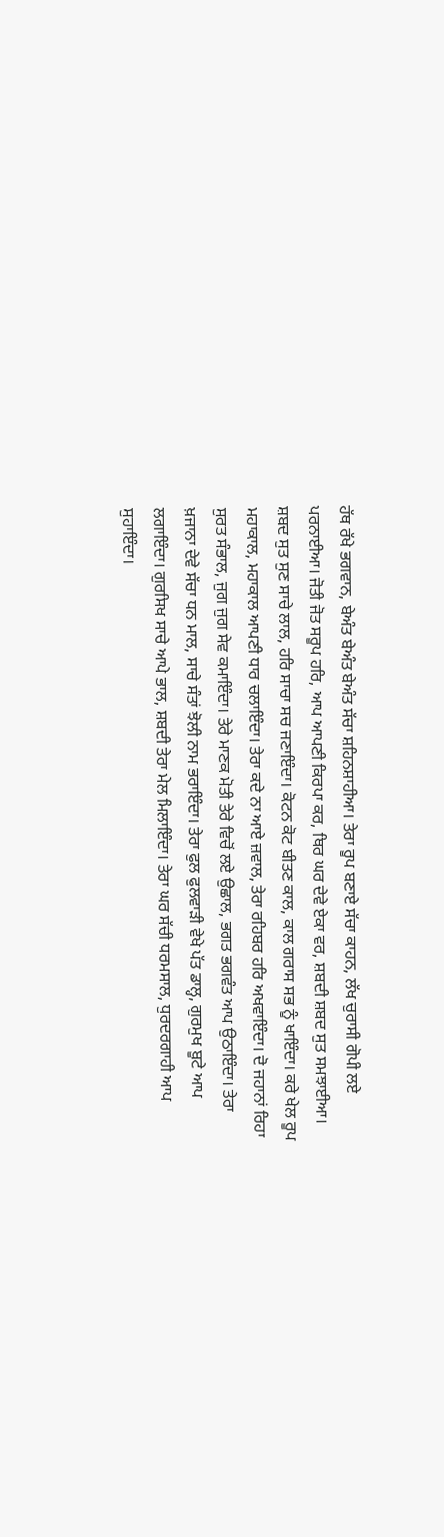ਹੱਥ ਰੱਖੇ ਭਗਵਾਨ, ਬੇਅੰਤ ਬੇਅੰਤ ਬੇਅੰਤ ਸੱਚਾ ਸ਼ਹਿਨਸ਼ਾਹੀਆ। ਤੇਰਾ ਰੂਪ ਬਣਾਏ ਸੱਚਾ ਕਾਹਨ, ਲੱਖ ਚੁਰਾਸੀ ਗੋਪੀ ਲਏ ਪਰਨਾਈਆ। ਜੋਤੀ ਜੋਤ ਸਰੂਪ ਹਰਿ, ਆਪ ਆਪਣੀ ਕਿਰਪਾ ਕਰ, ਥਿਰ ਘਰ ਦੇਵੇ ਏਕਾ ਵਰ, ਸ਼ਬਦੀ ਸ਼ਬਦ ਸੁਤ ਸਮਝਾਈਆ। ਸ਼ਬਦ ਸੁਤ ਸੁਣ ਸਾਚੇ ਲਾਲ, ਹਰਿ ਸਾਚਾ ਸਚ ਜਣਾਇੰਦਾ। ਕੋਟਨ ਕੋਟ ਬੀਤਣ ਕਾਲ, ਕਾਲ ਗਰਾਸ ਸਭ ਨੂੰ ਖਾਇੰਦਾ। ਕਰੇ ਖੇਲ ਰੂਪ ਮਹਾਕਾਲ, ਮਹਾਕਾਲ ਆਪਣੀ ਧਾਰ ਚਲਾਇੰਦਾ। ਤੇਰਾ ਕਦੇ ਨਾ ਆਏ ਜ਼ਵਾਲ, ਤੇਰਾ ਰਹਿਬਰ ਹਰਿ ਅਖਵਾਇੰਦਾ। ਦੋ ਜਹਾਨਾਂ ਰਿਹਾ ਸੁਰਤ ਸੰਭਾਲ, ਜੁਗ ਜੁਗ ਸੇਵ ਕਮਾਇੰਦਾ। ਤੇਰੇ ਮਾਣਕ ਮੋਤੀ ਤੇਰੇ ਵਿਚੋਂ ਲਏ ਉਛਾਲ, ਭਗਤ ਭਗਵੰਤ ਆਪ ਉਠਾਇੰਦਾ। ਤੇਰਾ ਖ਼ਜਾਨਾ ਦੇਵੇ ਸੱਚਾ ਧਨ ਮਾਲ, ਸਾਚੇ ਸੰਤਾਂ ਝੋਲੀ ਨਾਮ ਭਰਾਇੰਦਾ। ਤੇਰਾ ਫੁਲ ਫੁਲਵਾੜੀ ਵੇਖੇ ਪੱਤ ਡਾਲ੍ਹ, ਗੁਰਮੁਖ ਬੂਟੇ ਆਪ ਲਗਾਇੰਦਾ। ਗੁਰਸਿਖ ਸਾਚੇ ਆਪੇ ਭਾਲ, ਸ਼ਬਦੀ ਤੇਰਾ ਮੇਲ ਮਿਲਾਇੰਦਾ। ਤੇਰਾ ਘਰ ਸੱਚੀ ਧਰਮਸਾਲ, ਧੁਰਦਰਗਾਹੀ ਆਪ ਸੁਹਾਇੰਦਾ।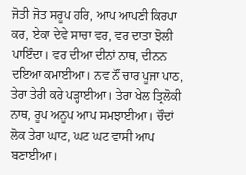ਜੋਤੀ ਜੋਤ ਸਰੂਪ ਹਰਿ, ਆਪ ਆਪਣੀ ਕਿਰਪਾ ਕਰ, ਏਕਾ ਦੇਵੇ ਸਾਚਾ ਵਰ, ਵਰ ਦਾਤਾ ਝੋਲੀ ਪਾਇੰਦਾ। ਵਰ ਦੀਆ ਦੀਨਾਂ ਨਾਥ, ਦੀਨਨ ਦਇਆ ਕਮਾਈਆ। ਨਵ ਨੌਂ ਚਾਰ ਪੂਜਾ ਪਾਠ, ਤੇਰਾ ਤੇਰੀ ਕਰੇ ਪੜ੍ਹਾਈਆ। ਤੇਰਾ ਖੇਲ ਤ੍ਰਿਲੋਕੀ ਨਾਥ, ਰੂਪ ਅਨੂਪ ਆਪ ਸਮਝਾਈਆ। ਚੌਦਾਂ ਲੋਕ ਤੇਰਾ ਘਾਟ, ਘਟ ਘਟ ਵਾਸੀ ਆਪ ਬਣਾਈਆ।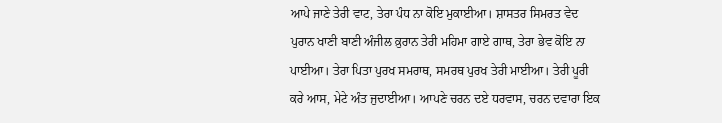ਆਪੇ ਜਾਣੇ ਤੇਰੀ ਵਾਟ, ਤੇਰਾ ਪੰਧ ਨਾ ਕੋਇ ਮੁਕਾਈਆ। ਸ਼ਾਸਤਰ ਸਿਮਰਤ ਵੇਦ ਪੁਰਾਨ ਖਾਣੀ ਬਾਣੀ ਅੰਜੀਲ ਕ਼ੁਰਾਨ ਤੇਰੀ ਮਹਿਮਾ ਗਾਏ ਗਾਥ, ਤੇਰਾ ਭੇਵ ਕੋਇ ਨਾ ਪਾਈਆ। ਤੇਰਾ ਪਿਤਾ ਪੁਰਖ ਸਮਰਾਥ, ਸਮਰਥ ਪੁਰਖ ਤੇਰੀ ਮਾਈਆ। ਤੇਰੀ ਪੂਰੀ ਕਰੇ ਆਸ, ਮੇਟੇ ਅੰਤ ਜੁਦਾਈਆ। ਆਪਣੇ ਚਰਨ ਦਏ ਧਰਵਾਸ, ਚਰਨ ਦਵਾਰਾ ਇਕ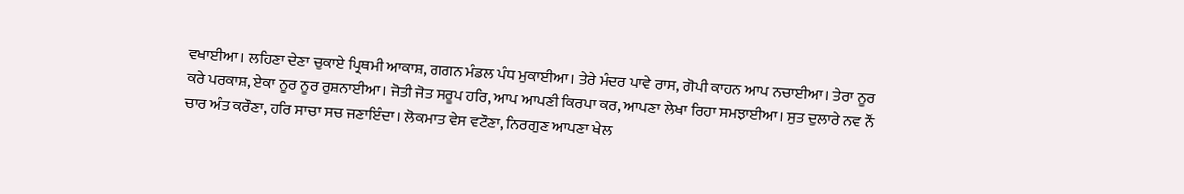ਵਖਾਈਆ। ਲਹਿਣਾ ਦੇਣਾ ਚੁਕਾਏ ਪ੍ਰਿਥਮੀ ਆਕਾਸ਼, ਗਗਨ ਮੰਡਲ ਪੰਧ ਮੁਕਾਈਆ। ਤੇਰੇ ਮੰਦਰ ਪਾਵੇ ਰਾਸ, ਗੋਪੀ ਕਾਹਨ ਆਪ ਨਚਾਈਆ। ਤੇਰਾ ਨੂਰ ਕਰੇ ਪਰਕਾਸ਼, ਏਕਾ ਨੂਰ ਨੂਰ ਰੁਸ਼ਨਾਈਆ। ਜੋਤੀ ਜੋਤ ਸਰੂਪ ਹਰਿ, ਆਪ ਆਪਣੀ ਕਿਰਪਾ ਕਰ, ਆਪਣਾ ਲੇਖਾ ਰਿਹਾ ਸਮਝਾਈਆ। ਸੁਤ ਦੁਲਾਰੇ ਨਵ ਨੌਂ ਚਾਰ ਅੰਤ ਕਰੌਣਾ, ਹਰਿ ਸਾਚਾ ਸਚ ਜਣਾਇੰਦਾ। ਲੋਕਮਾਤ ਵੇਸ ਵਟੌਣਾ, ਨਿਰਗੁਣ ਆਪਣਾ ਖੇਲ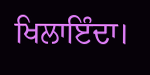ਖਿਲਾਇੰਦਾ।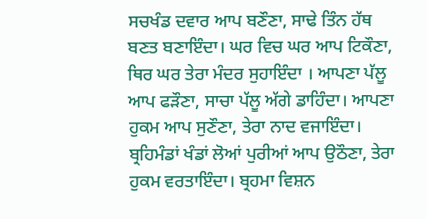ਸਚਖੰਡ ਦਵਾਰ ਆਪ ਬਣੌਣਾ, ਸਾਢੇ ਤਿੰਨ ਹੱਥ ਬਣਤ ਬਣਾਇੰਦਾ। ਘਰ ਵਿਚ ਘਰ ਆਪ ਟਿਕੌਣਾ, ਥਿਰ ਘਰ ਤੇਰਾ ਮੰਦਰ ਸੁਹਾਇੰਦਾ । ਆਪਣਾ ਪੱਲੂ ਆਪ ਫੜੌਣਾ, ਸਾਚਾ ਪੱਲੂ ਅੱਗੇ ਡਾਹਿੰਦਾ। ਆਪਣਾ ਹੁਕਮ ਆਪ ਸੁਣੌਣਾ, ਤੇਰਾ ਨਾਦ ਵਜਾਇੰਦਾ। ਬ੍ਰਹਿਮੰਡਾਂ ਖੰਡਾਂ ਲੋਆਂ ਪੁਰੀਆਂ ਆਪ ਉਠੌਣਾ, ਤੇਰਾ ਹੁਕਮ ਵਰਤਾਇੰਦਾ। ਬ੍ਰਹਮਾ ਵਿਸ਼ਨ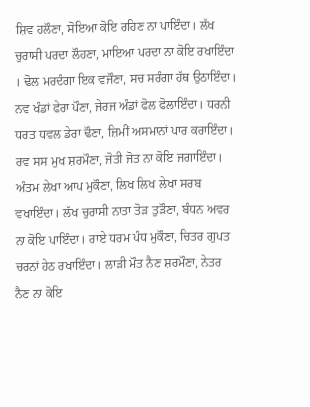ਸ਼ਿਵ ਹਲੌਣਾ, ਸੋਇਆ ਕੋਇ ਰਹਿਣ ਨਾ ਪਾਇੰਦਾ। ਲੱਖ ਚੁਰਾਸੀ ਪਰਦਾ ਲੌਹਣਾ, ਮਾਇਆ ਪਰਦਾ ਨਾ ਕੋਇ ਰਖਾਇੰਦਾ । ਢੋਲ ਮਰਦੰਗਾ ਇਕ ਵਜੌਣਾ, ਸਚ ਸਰੰਗਾ ਹੱਥ ਉਠਾਇੰਦਾ। ਨਵ ਖੰਡਾਂ ਫੇਰਾ ਪੌਣਾ, ਜੇਰਜ ਅੰਡਾਂ ਫੋਲ ਫੋਲਾਇੰਦਾ। ਧਰਨੀ ਧਰਤ ਧਵਲ ਡੇਰਾ ਢੌਣਾ, ਜ਼ਿਮੀਂ ਅਸਮਾਨਾਂ ਪਾਰ ਕਰਾਇੰਦਾ। ਰਵ ਸਸ ਮੁਖ ਸ਼ਰਮੌਣਾ, ਜੋਤੀ ਜੋਤ ਨਾ ਕੋਇ ਜਗਾਇੰਦਾ। ਅੰਤਮ ਲੇਖਾ ਆਪ ਮੁਕੌਣਾ, ਲਿਖ ਲਿਖ ਲੇਖਾ ਸਰਬ ਵਖਾਇੰਦਾ। ਲੱਖ ਚੁਰਾਸੀ ਨਾਤਾ ਤੋੜ ਤੁੜੌਣਾ, ਬੰਧਨ ਅਵਰ ਨਾ ਕੋਇ ਪਾਇੰਦਾ। ਰਾਏ ਧਰਮ ਪੰਧ ਮੁਕੌਣਾ, ਚਿਤਰ ਗੁਪਤ ਚਰਨਾਂ ਹੇਠ ਰਖਾਇੰਦਾ। ਲਾੜੀ ਮੌਤ ਨੈਣ ਸ਼ਰਮੌਣਾ, ਨੇਤਰ ਨੈਣ ਨਾ ਕੋਇ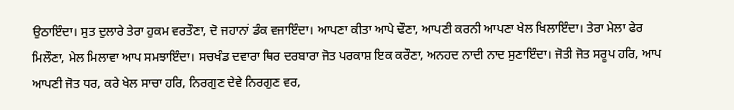ਉਠਾਇੰਦਾ। ਸੁਤ ਦੁਲਾਰੇ ਤੇਰਾ ਹੁਕਮ ਵਰਤੌਣਾ, ਦੋ ਜਹਾਨਾਂ ਡੰਕ ਵਜਾਇੰਦਾ। ਆਪਣਾ ਕੀਤਾ ਆਪੇ ਢੌਣਾ, ਆਪਣੀ ਕਰਨੀ ਆਪਣਾ ਖੇਲ ਖਿਲਾਇੰਦਾ। ਤੇਰਾ ਮੇਲਾ ਫੇਰ ਮਿਲੌਣਾ, ਮੇਲ ਮਿਲਾਵਾ ਆਪ ਸਮਝਾਇੰਦਾ। ਸਚਖੰਡ ਦਵਾਰਾ ਥਿਰ ਦਰਬਾਰਾ ਜੋਤ ਪਰਕਾਸ਼ ਇਕ ਕਰੌਣਾ, ਅਨਹਦ ਨਾਦੀ ਨਾਦ ਸੁਣਾਇੰਦਾ। ਜੋਤੀ ਜੋਤ ਸਰੂਪ ਹਰਿ, ਆਪ ਆਪਣੀ ਜੋਤ ਧਰ, ਕਰੇ ਖੇਲ ਸਾਚਾ ਹਰਿ, ਨਿਰਗੁਣ ਦੇਵੇ ਨਿਰਗੁਣ ਵਰ,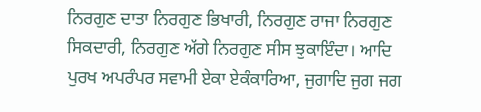ਨਿਰਗੁਣ ਦਾਤਾ ਨਿਰਗੁਣ ਭਿਖਾਰੀ, ਨਿਰਗੁਣ ਰਾਜਾ ਨਿਰਗੁਣ ਸਿਕਦਾਰੀ, ਨਿਰਗੁਣ ਅੱਗੇ ਨਿਰਗੁਣ ਸੀਸ ਝੁਕਾਇੰਦਾ। ਆਦਿ ਪੁਰਖ ਅਪਰੰਪਰ ਸਵਾਮੀ ਏਕਾ ਏਕੰਕਾਰਿਆ, ਜੁਗਾਦਿ ਜੁਗ ਜਗ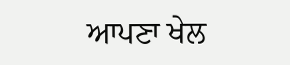ਆਪਣਾ ਖੇਲ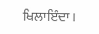ਖਿਲਾਇੰਦਾ।